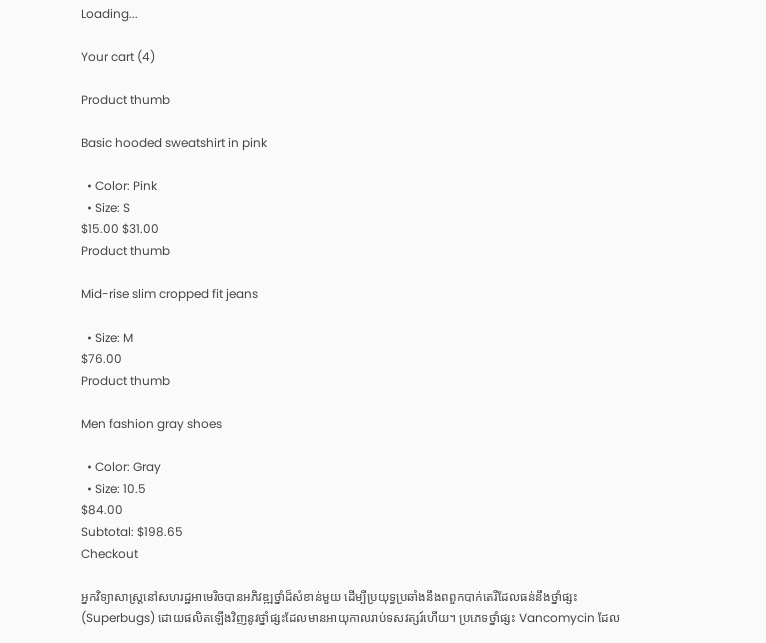Loading...

Your cart (4)

Product thumb

Basic hooded sweatshirt in pink

  • Color: Pink
  • Size: S
$15.00 $31.00
Product thumb

Mid-rise slim cropped fit jeans

  • Size: M
$76.00
Product thumb

Men fashion gray shoes

  • Color: Gray
  • Size: 10.5
$84.00
Subtotal: $198.65
Checkout

អ្នកវិទ្យាសាស្ត្រនៅសហរដ្ឋអាមេរិចបានអភិវឌ្ឍថ្នាំដ៏សំខាន់មួយ ដើម្បីប្រយុទ្ធប្រឆាំងនឹងពពួកបាក់តេរីដែលធន់នឹងថ្នាំផ្សះ (Superbugs) ដោយផលិតឡើងវិញនូវថ្នាំផ្សះដែលមានអាយុកាលរាប់ទសវត្សរ៍ហើយ។ ប្រភេទថ្នាំផ្សះ Vancomycin ដែល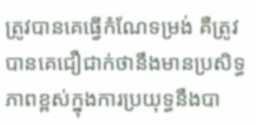ត្រូវបានគេធ្វើកំណែទម្រង់ គឺត្រូវបានគេជឿជាក់ថានឹងមានប្រសិទ្ធភាពខ្ពស់ក្នុងការប្រយុទ្ធនឹងបា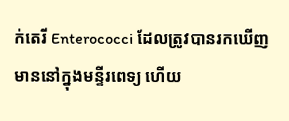ក់តេរី Enterococci ដែលត្រូវបានរកឃើញមាននៅក្នុងមន្ទីរពេទ្យ ហើយ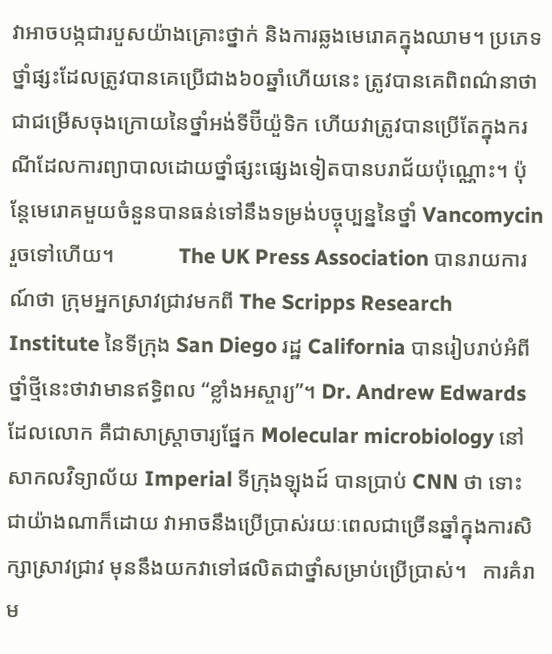វាអាចបង្កជារបួសយ៉ាងគ្រោះថ្នាក់ និងការឆ្លងមេរោគក្នុងឈាម។ ប្រភេទថ្នាំផ្សះដែលត្រូវបានគេប្រើជាង៦០ឆ្នាំហើយនេះ ត្រូវបានគេពិពណ៌នាថា ជាជម្រើសចុងក្រោយនៃថ្នាំអង់ទីប៊ីយ៉ួទិក ហើយវាត្រូវបានប្រើតែក្នុងករណីដែលការព្យាបាលដោយថ្នាំផ្សះផ្សេងទៀតបានបរាជ័យប៉ុណ្ណោះ។ ប៉ុន្តែមេរោគមួយចំនួនបានធន់ទៅនឹងទម្រង់បច្ចុប្បន្ននៃថ្នាំ Vancomycin រួចទៅហើយ។            The UK Press Association បានរាយការណ៍ថា ក្រុមអ្នកស្រាវជ្រាវមកពី The Scripps Research Institute នៃទីក្រុង San Diego រដ្ឋ California បានរៀបរាប់អំពីថ្នាំថ្មីនេះថាវាមានឥទ្ធិពល “ខ្លាំងអស្ចារ្យ”។ Dr. Andrew Edwards ដែលលោក គឺជាសាស្ត្រាចារ្យផ្នែក Molecular microbiology នៅសាកលវិទ្យាល័យ Imperial ទីក្រុងឡុងដ៍ បានប្រាប់ CNN ថា ទោះជាយ៉ាងណាក៏ដោយ វាអាចនឹងប្រើប្រាស់រយៈពេលជាច្រើនឆ្នាំក្នុងការសិក្សាស្រាវជ្រាវ មុននឹងយកវាទៅផលិតជាថ្នាំសម្រាប់ប្រើប្រាស់។   ការគំរាម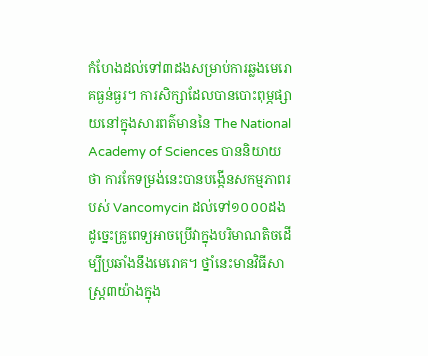កំហែងដល់ទៅ៣ដងសម្រាប់ការឆ្លងមេរោគធ្ងន់ធ្ងរ។ ការសិក្សាដែលបានបោះពុម្ភផ្សាយនៅក្នុងសារពត៌មាននៃ The National Academy of Sciences បាននិយាយថា ការកែទម្រង់នេះបានបង្កើនសកម្មភាពរបស់ Vancomycin ដល់ទៅ១០០០ដង ដូច្នេះគ្រូពេទ្យអាចប្រើវាក្នុងបរិមាណតិចដើម្បីប្រឆាំងនឹងមេរោគ។ ថ្នាំនេះមានវិធីសាស្រ្ត៣យ៉ាងក្នុង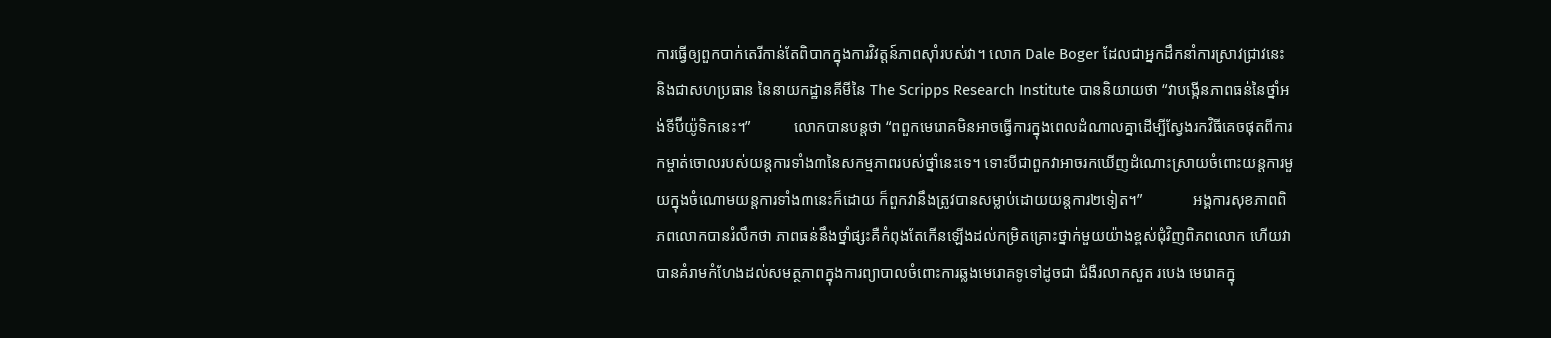ការធ្វើឲ្យពួកបាក់តេរីកាន់តែពិបាកក្នុងការវិវត្តន៍ភាពស៊ាំរបស់វា។ លោក Dale Boger ដែលជាអ្នកដឹកនាំការស្រាវជ្រាវនេះ និងជាសហប្រធាន នៃនាយកដ្ឋានគីមីនៃ The Scripps Research Institute បាននិយាយថា “វាបង្កើនភាពធន់នៃថ្នាំអង់ទីប៊ីយ៉ូទិកនេះ។”           លោកបានបន្តថា “ពពួកមេរោគមិនអាចធ្វើការក្នុងពេលដំណាលគ្នាដើម្បីស្វែងរកវិធីគេចផុតពីការកម្ចាត់ចោលរបស់យន្ដការទាំង៣នៃសកម្មភាពរបស់ថ្នាំនេះទេ។ ទោះបីជាពួកវាអាចរកឃើញដំណោះស្រាយចំពោះយន្ដការមួយក្នុងចំណោមយន្ដការទាំង៣នេះក៏ដោយ ក៏ពួកវានឹងត្រូវបានសម្លាប់ដោយយន្ដការ២ទៀត។”             អង្គការសុខភាពពិភពលោកបានរំលឹកថា ភាពធន់នឹងថ្នាំផ្សះគឺកំពុងតែកើនឡើងដល់កម្រិតគ្រោះថ្នាក់មួយយ៉ាងខ្ពស់ជុំវិញពិភពលោក ហើយវាបានគំរាមកំហែងដល់សមត្ថភាពក្នុងការព្យាបាលចំពោះការឆ្លងមេរោគទូទៅដូចជា ជំងឺរលាកសួត របេង មេរោគក្នុ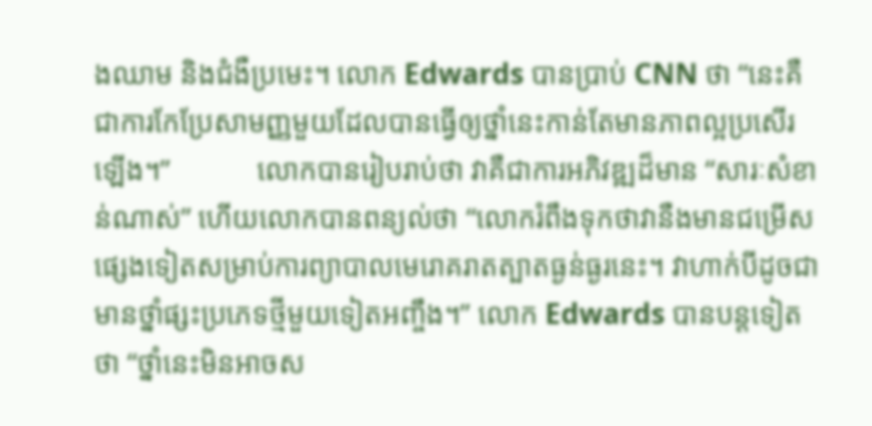ងឈាម និងជំងឺប្រមេះ។ លោក Edwards បានប្រាប់ CNN ថា “នេះគឺជាការកែប្រែសាមញ្ញមួយដែលបានធ្វើឲ្យថ្នាំនេះកាន់តែមានភាពល្អប្រសើរឡើង។”            លោកបានរៀបរាប់ថា វាគឺជាការអភិវឌ្ឍដ៏មាន “សារៈសំខាន់ណាស់” ហើយលោកបានពន្យល់ថា “លោករំពឹងទុកថាវានឺងមានជម្រើសផ្សេងទៀតសម្រាប់ការព្យាបាលមេរោគរាតត្បាតធ្ងន់ធ្ងរនេះ។ វាហាក់បីដូចជាមានថ្នាំផ្សះប្រភេទថ្មីមួយទៀតអញ្ចឹង។” លោក Edwards បានបន្ដទៀតថា “ថ្នាំនេះមិនអាចស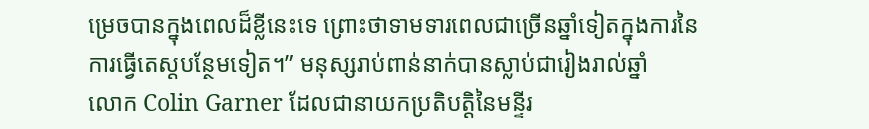ម្រេចបានក្នុងពេលដ៏ខ្លីនេះទេ ព្រោះថាទាមទារពេលជាច្រើនឆ្នាំទៀតក្នុងការនៃការធ្វើតេស្តបន្ថែមទៀត។” មនុស្សរាប់ពាន់នាក់បានស្លាប់ជារៀងរាល់ឆ្នាំ          លោក Colin Garner ដែលជានាយកប្រតិបត្តិនៃមន្ទីរ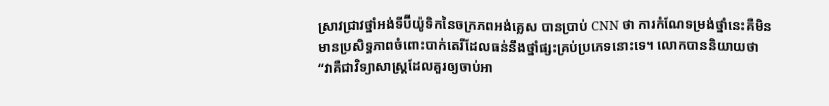ស្រាវជ្រាវថ្នាំអង់ទីប៊ីយ៉ូទិកនៃចក្រភពអង់គ្លេស បានប្រាប់ CNN ថា ការកំណែទម្រង់ថ្នាំនេះគឺមិនមានប្រសិទ្ធភាពចំពោះបាក់តេរីដែលធន់នឹងថ្នាំផ្សះគ្រប់ប្រភេទនោះទេ។ លោកបាននិយាយថា “វាគឺជាវិទ្យាសាស្រ្តដែលគួរឲ្យចាប់អា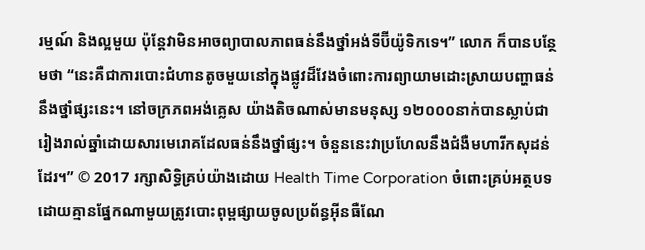រម្មណ៍ និងល្អមួយ ប៉ុន្ដែវាមិនអាចព្យាបាលភាពធន់នឹងថ្នាំអង់ទីប៊ីយ៉ូទិកទេ។” លោក ក៏បានបន្ថែមថា “នេះគឺជាការបោះជំហានតូចមួយនៅក្នុងផ្លូវដ៏វែងចំពោះការព្យាយាមដោះស្រាយបញ្ហាធន់នឹងថ្នាំផ្សះនេះ។ នៅចក្រភពអង់គ្លេស យ៉ាងតិចណាស់មានមនុស្ស ១២០០០នាក់បានស្លាប់ជារៀងរាល់ឆ្នាំដោយសារមេរោគដែលធន់នឹងថ្នាំផ្សះ។ ចំនួននេះវាប្រហែលនឹងជំងឺមហារីកសុដន់ដែរ។” © 2017 រក្សាសិទ្ធិគ្រប់យ៉ាងដោយ Health Time Corporation ចំពោះគ្រប់អត្ថបទដោយគ្មានផ្នែកណាមួយត្រូវបោះពុម្ពផ្សាយចូលប្រព័ន្ធអ៊ីនធឺណែ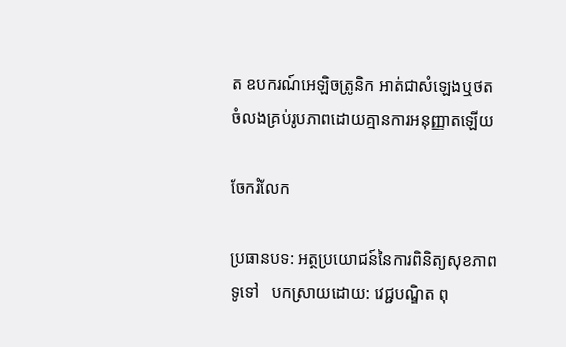ត ឧបករណ៍អេឡិចត្រូនិក អាត់ជាសំឡេងឬថតចំលងគ្រប់រូបភាពដោយគ្មានការអនុញ្ញាតឡើយ

ចែករំលែក

ប្រធានបទ: អត្ថប្រយោជន៍នៃការពិនិត្យសុខភាពទូទៅ   បកស្រាយដោយ: វេជ្ជបណ្ឌិត ពុ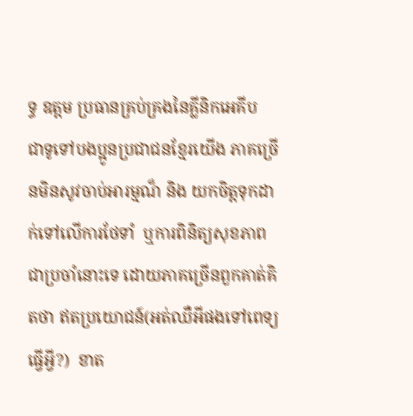ទ្ធ ឧត្តម ប្រធានគ្រប់គ្រងនៃគ្លីនិកអេគីប   ជាទូទៅបងប្អូនប្រជាជនខ្មែរយើង ភាគច្រើនមិនសូវចាប់អារម្មណ៏ និង យកចិត្តទុកដាក់ទៅលើការថែទាំ  ឬការពិនិត្យសុខភាពជាប្រចាំនោះទេ ដោយភាគច្រើនពួកគាត់គិតថា ឥតប្រយោជន៍(អត់ឈឺអីផងទៅពេទ្យធ្វើអី្វ?)  ខាត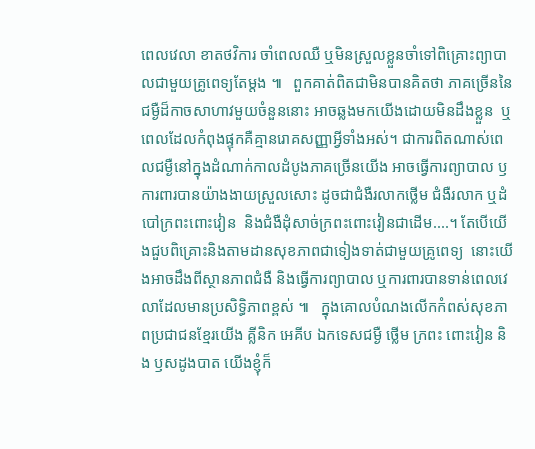ពេលវេលា ខាតថវិការ ចាំពេលឈឺ ឬមិនស្រួលខ្លួនចាំទៅពិគ្រោះព្យាបាលជាមួយគ្រូពេទ្យតែម្តង ៕   ពួកគាត់ពិតជាមិនបានគិតថា ភាគច្រើននៃជម្ងឺដ៏កាចសាហាវមួយចំនួននោះ អាចឆ្លងមកយេីងដោយមិនដឹងខ្លួន  ឬពេលដែលកំពុងផ្ទុកគឺគ្មានរោគសញ្ញាអ្វីទាំងអស់។ ជាការពិតណាស់ពេលជម្ងឺនៅក្នុងដំណាក់កាលដំបូងភាគច្រេីនយើង អាចធ្វើការព្យាបាល ឫ ការពារបានយ៉ាងងាយស្រួលសោះ ដូចជាជំងឺរលាកថ្លើម ជំងឺរលាក ឬដំបៅក្រពះពោះវៀន  និងជំងឺដុំសាច់ក្រពះពោះវៀនជាដើម....។ តែបើយើងជួបពិគ្រោះនិងតាមដានសុខភាពជាទៀងទាត់ជាមួយគ្រូពេទ្យ  នោះយើងអាចដឹងពីស្ថានភាពជំងឺ និងធ្វើការព្យាបាល ឬការពារបានទាន់ពេលវេលាដែលមានប្រសិទ្ធិភាពខ្ពស់ ៕   ក្នុងគោលបំណងលេីកកំពស់សុខភាពប្រជាជនខ្មែរយេីង គ្លីនិក អេគីប ឯកទេសជម្ងឺ ថ្លើម ក្រពះ ពោះវៀន និង ឫសដូងបាត យើងខ្ញុំក៏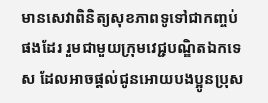មានសេវាពិនិត្យសុខភាពទូទៅជាកញ្ចប់ផងដែរ រួមជាមួយក្រុមវេជ្ជបណ្ឌិតឯកទេស ដែលអាចផ្តល់ជូនអោយបងប្អូនប្រុស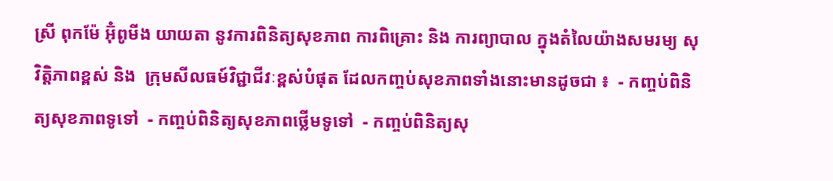ស្រី ពុកម៉ែ អ៊ុំពូមីង យាយតា នូវការពិនិត្យសុខភាព ការពិគ្រោះ និង ការព្យាបាល ក្នុងតំលៃយ៉ាងសមរម្យ សុវិត្តិភាពខ្ពស់ និង  ក្រុមសីលធម៍វិជ្ជាជីវៈខ្ពស់បំផុត ដែលកញ្ចប់សុខភាពទាំងនោះមានដូចជា ៖  - កញ្ចប់ពិនិត្យសុខភាពទូទៅ  - កញ្ចប់ពិនិត្យសុខភាពថ្លើមទូទៅ  - កញ្ចប់ពិនិត្យសុ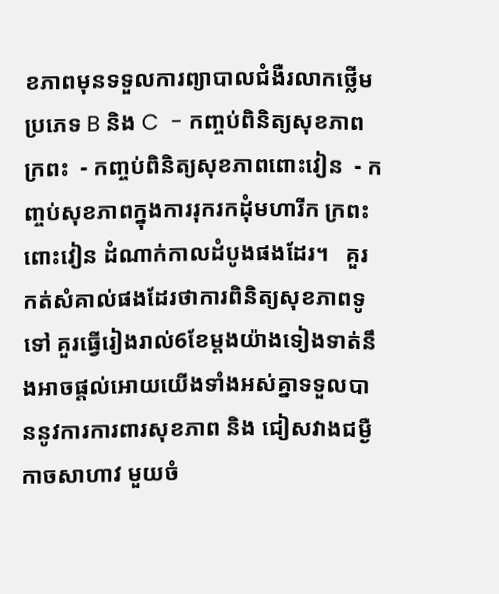ខភាពមុនទទួលការព្យាបាលជំងឺរលាកថ្លើមប្រភេទ B និង C  - កញ្ចប់ពិនិត្យសុខភាពក្រពះ  - កញ្ចប់ពិនិត្យសុខភាពពោះវៀន  - កញ្ចប់សុខភាពក្នុងការរុករកដុំមហារីក ក្រពះ ពោះវៀន ដំណាក់កាលដំបូងផងដែរ។   គួរកត់សំគាល់ផងដែរថាការពិនិត្យសុខភាពទូទៅ គួរធ្វេីរៀងរាល់6ខែម្តងយ៉ាងទៀងទាត់នឹងអាចផ្តល់អោយយើងទាំងអស់គ្នាទទួលបាននូវការការពារសុខភាព និង ជៀសវាងជម្ងឺកាចសាហាវ មួយចំ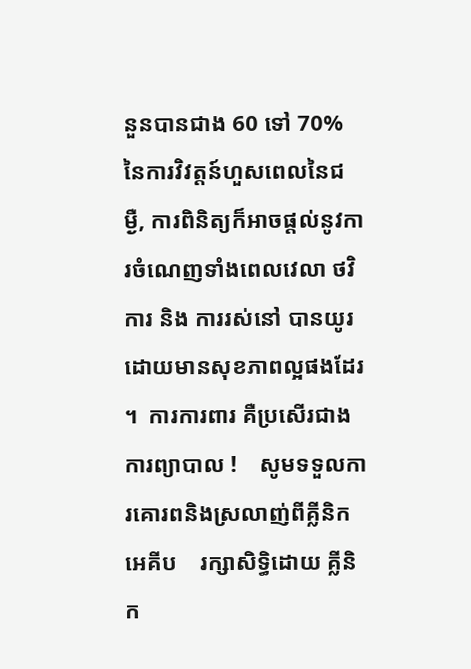នួនបានជាង 60 ទៅ 70% នៃការវិវត្តន៍ហួសពេលនៃជម្ងឺ, ការពិនិត្យក៏អាចផ្តល់នូវការចំណេញទាំងពេលវេលា ថវិការ និង ការរស់នៅ បានយូរដោយមានសុខភាពល្អផងដែរ ។  ការការពារ គឺប្រសើរជាងការព្យាបាល !    សូមទទួលការគោរពនិងស្រលាញ់ពីគ្លីនិក អេគីប    រក្សាសិទ្ធិដោយ គ្លីនិក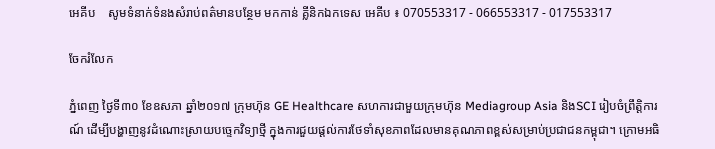អេគីប    សូមទំនាក់ទំនងសំរាប់ពត៌មានបន្ថែម មកកាន់ គ្លីនិកឯកទេស អេគីប ៖ 070553317 - 066553317 - 017553317

ចែករំលែក

ភ្នំពេញ ថ្ងៃទី៣០ ខែឧសភា ឆ្នាំ២០១៧ ក្រុមហ៊ុន GE Healthcare សហការជាមួយក្រុមហ៊ុន Mediagroup Asia និងSCI រៀបចំព្រឹត្តិការណ៍ ដើម្បីបង្ហាញនូវដំណោះស្រាយបច្ទេកវិទ្យាថ្មី ក្នុងការជួយផ្តល់ការថែទាំសុខភាពដែលមានគុណភាពខ្ពស់សម្រាប់ប្រជាជនកម្ពុជា។ ក្រោមអធិ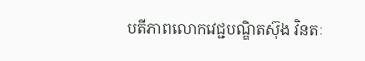បតីភាពលោកវេជ្ជបណ្ឌិតស៊ុង វិនតៈ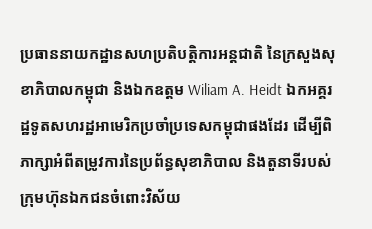ប្រធាននាយកដ្ឋានសហប្រតិបត្តិការអន្តជាតិ នៃក្រសួងសុខាភិបាលកម្ពុជា និងឯកឧត្តម Wiliam A. Heidt ឯកអគ្គរដ្ឋទូតសហរដ្ឋអាមេរិកប្រចាំប្រទេសកម្ពុជាផងដែរ ដើម្បីពិភាក្សាអំពីតម្រូវការនៃប្រព័ន្ធសុខាភិបាល និងតួនាទីរបស់ក្រុមហ៊ុនឯកជនចំពោះវិស័យ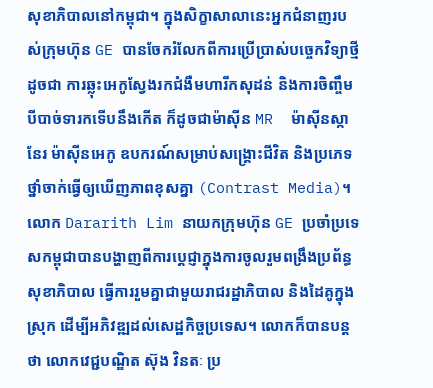សុខាភិបាលនៅកម្ពុជា។ ក្នុងសិក្ខាសាលានេះអ្នកជំនាញរបស់ក្រុមហ៊ុន GE បានចែករំលែកពីការប្រើប្រាស់បច្ចេកវិទ្យាថ្មីដូចជា ការឆ្លុះអេកូស្វែងរកជំងឺមហារីកសុដន់ និងការចិញ្ចឹមបីបាច់ទារកទើបនឹងកើត ក៏ដូចជាម៉ាស៊ីន MR  ម៉ាស៊ីនស្កានែរ ម៉ាស៊ីនអេកូ ឧបករណ៍សម្រាប់សង្រ្គោះជីវិត និងប្រភេទថ្នាំចាក់ធ្វើឲ្យឃើញភាពខុសគ្នា (Contrast Media)។ លោក Dararith Lim នាយកក្រុមហ៊ុន GE ប្រចាំប្រទេសកម្ពុជាបានបង្ហាញពីការប្តេជ្ញាក្នុងការចូលរួមពង្រឹងប្រព័ន្ធសុខាភិបាល ធ្វើការរួមគ្នាជាមួយរាជរដ្ឋាភិបាល និងដៃគូក្នុងស្រុក ដើម្បីអភិវឌ្ឍដល់សេដ្ឋកិច្ចប្រទេស។ លោកក៏បានបន្តថា លោកវេជ្ជបណ្ឌិត ស៊ុង វិនតៈ ប្រ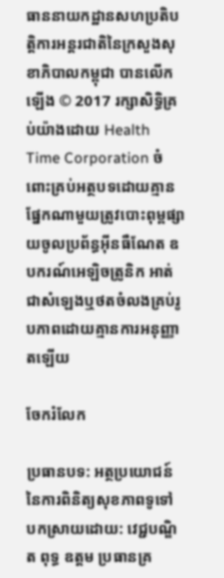ធាននាយកដ្ឋានសហប្រតិបត្តិការអន្តរជាតិនៃក្រសួងសុខាភិបាលកម្ពុជា បានលើកឡើង © 2017 រក្សាសិទ្ធិគ្រប់យ៉ាងដោយ Health Time Corporation ចំពោះគ្រប់អត្ថបទដោយគ្មានផ្នែកណាមួយត្រូវបោះពុម្ពផ្សាយចូលប្រព័ន្ធអ៊ីនធឺណែត ឧបករណ៍អេឡិចត្រូនិក អាត់ជាសំឡេងឬថតចំលងគ្រប់រូបភាពដោយគ្មានការអនុញ្ញាតឡើយ

ចែករំលែក

ប្រធានបទ: អត្ថប្រយោជន៍នៃការពិនិត្យសុខភាពទូទៅ   បកស្រាយដោយ: វេជ្ជបណ្ឌិត ពុទ្ធ ឧត្តម ប្រធានគ្រ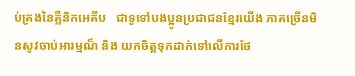ប់គ្រងនៃគ្លីនិកអេគីប   ជាទូទៅបងប្អូនប្រជាជនខ្មែរយើង ភាគច្រើនមិនសូវចាប់អារម្មណ៏ និង យកចិត្តទុកដាក់ទៅលើការថែ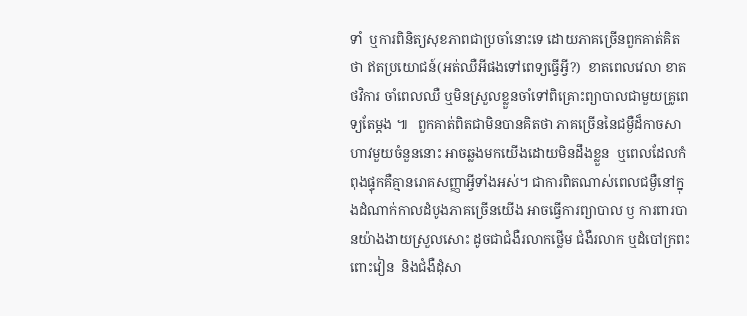ទាំ  ឬការពិនិត្យសុខភាពជាប្រចាំនោះទេ ដោយភាគច្រើនពួកគាត់គិតថា ឥតប្រយោជន៍(អត់ឈឺអីផងទៅពេទ្យធ្វើអី្វ?)  ខាតពេលវេលា ខាតថវិការ ចាំពេលឈឺ ឬមិនស្រួលខ្លួនចាំទៅពិគ្រោះព្យាបាលជាមួយគ្រូពេទ្យតែម្តង ៕   ពួកគាត់ពិតជាមិនបានគិតថា ភាគច្រើននៃជម្ងឺដ៏កាចសាហាវមួយចំនួននោះ អាចឆ្លងមកយេីងដោយមិនដឹងខ្លួន  ឬពេលដែលកំពុងផ្ទុកគឺគ្មានរោគសញ្ញាអ្វីទាំងអស់។ ជាការពិតណាស់ពេលជម្ងឺនៅក្នុងដំណាក់កាលដំបូងភាគច្រេីនយើង អាចធ្វើការព្យាបាល ឫ ការពារបានយ៉ាងងាយស្រួលសោះ ដូចជាជំងឺរលាកថ្លើម ជំងឺរលាក ឬដំបៅក្រពះពោះវៀន  និងជំងឺដុំសា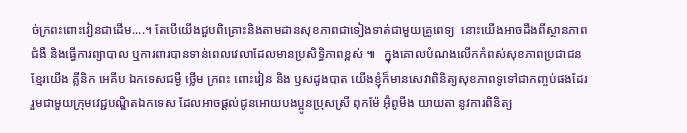ច់ក្រពះពោះវៀនជាដើម....។ តែបើយើងជួបពិគ្រោះនិងតាមដានសុខភាពជាទៀងទាត់ជាមួយគ្រូពេទ្យ  នោះយើងអាចដឹងពីស្ថានភាពជំងឺ និងធ្វើការព្យាបាល ឬការពារបានទាន់ពេលវេលាដែលមានប្រសិទ្ធិភាពខ្ពស់ ៕   ក្នុងគោលបំណងលេីកកំពស់សុខភាពប្រជាជនខ្មែរយេីង គ្លីនិក អេគីប ឯកទេសជម្ងឺ ថ្លើម ក្រពះ ពោះវៀន និង ឫសដូងបាត យើងខ្ញុំក៏មានសេវាពិនិត្យសុខភាពទូទៅជាកញ្ចប់ផងដែរ រួមជាមួយក្រុមវេជ្ជបណ្ឌិតឯកទេស ដែលអាចផ្តល់ជូនអោយបងប្អូនប្រុសស្រី ពុកម៉ែ អ៊ុំពូមីង យាយតា នូវការពិនិត្យ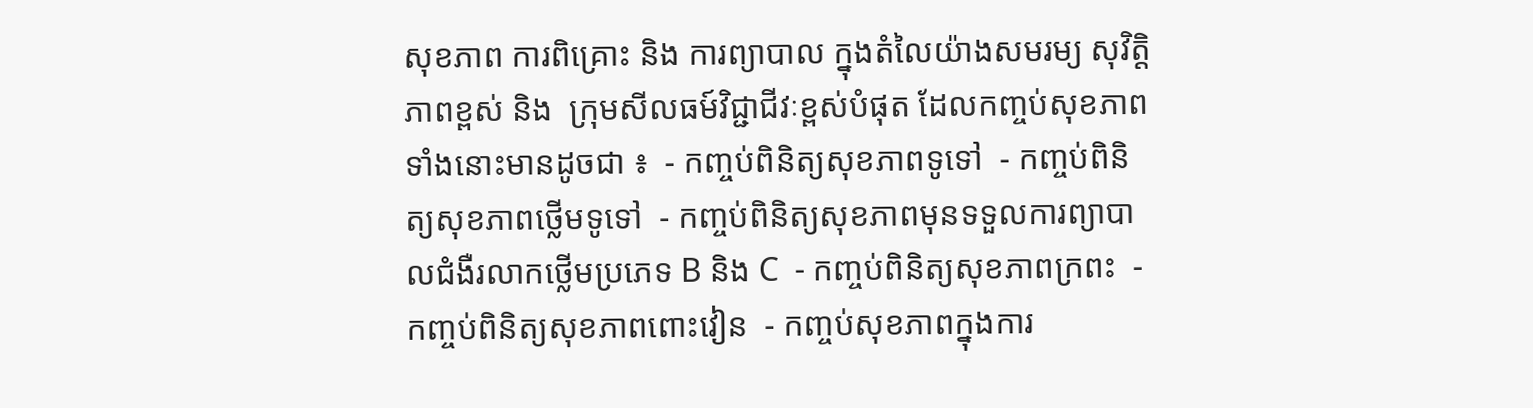សុខភាព ការពិគ្រោះ និង ការព្យាបាល ក្នុងតំលៃយ៉ាងសមរម្យ សុវិត្តិភាពខ្ពស់ និង  ក្រុមសីលធម៍វិជ្ជាជីវៈខ្ពស់បំផុត ដែលកញ្ចប់សុខភាពទាំងនោះមានដូចជា ៖  - កញ្ចប់ពិនិត្យសុខភាពទូទៅ  - កញ្ចប់ពិនិត្យសុខភាពថ្លើមទូទៅ  - កញ្ចប់ពិនិត្យសុខភាពមុនទទួលការព្យាបាលជំងឺរលាកថ្លើមប្រភេទ B និង C  - កញ្ចប់ពិនិត្យសុខភាពក្រពះ  - កញ្ចប់ពិនិត្យសុខភាពពោះវៀន  - កញ្ចប់សុខភាពក្នុងការ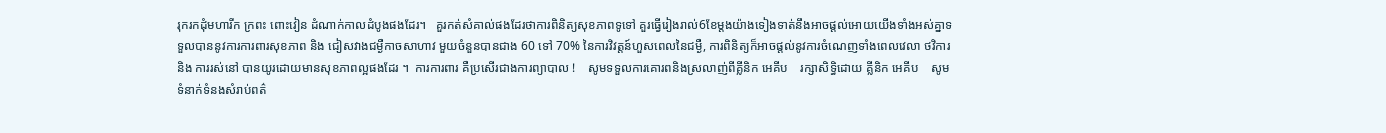រុករកដុំមហារីក ក្រពះ ពោះវៀន ដំណាក់កាលដំបូងផងដែរ។   គួរកត់សំគាល់ផងដែរថាការពិនិត្យសុខភាពទូទៅ គួរធ្វេីរៀងរាល់6ខែម្តងយ៉ាងទៀងទាត់នឹងអាចផ្តល់អោយយើងទាំងអស់គ្នាទទួលបាននូវការការពារសុខភាព និង ជៀសវាងជម្ងឺកាចសាហាវ មួយចំនួនបានជាង 60 ទៅ 70% នៃការវិវត្តន៍ហួសពេលនៃជម្ងឺ, ការពិនិត្យក៏អាចផ្តល់នូវការចំណេញទាំងពេលវេលា ថវិការ និង ការរស់នៅ បានយូរដោយមានសុខភាពល្អផងដែរ ។  ការការពារ គឺប្រសើរជាងការព្យាបាល !    សូមទទួលការគោរពនិងស្រលាញ់ពីគ្លីនិក អេគីប    រក្សាសិទ្ធិដោយ គ្លីនិក អេគីប    សូមទំនាក់ទំនងសំរាប់ពត៌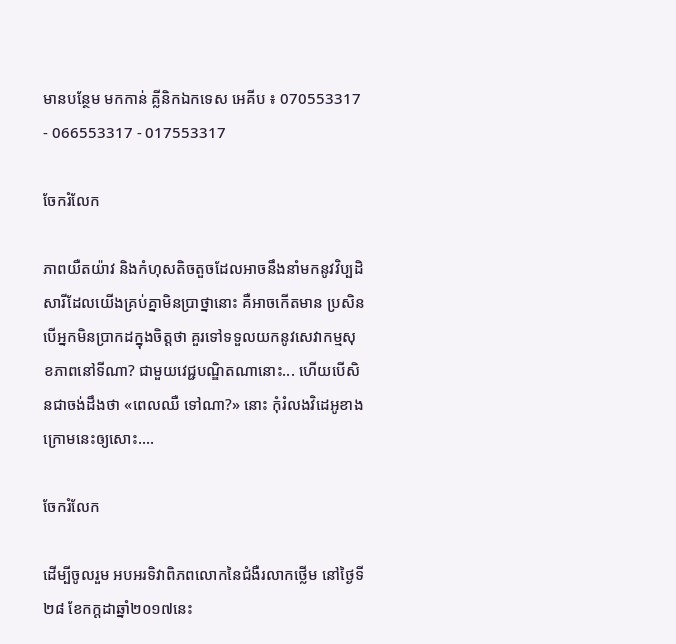មានបន្ថែម មកកាន់ គ្លីនិកឯកទេស អេគីប ៖ 070553317 - 066553317 - 017553317

ចែករំលែក

ភាពយឺតយ៉ាវ និងកំហុសតិចតួចដែលអាចនឹងនាំមកនូវវិប្បដិសារីដែលយើងគ្រប់គ្នាមិនប្រាថ្នានោះ គឺអាចកើតមាន ប្រសិនបើអ្នកមិនប្រាកដក្នុងចិត្តថា គួរទៅទទួលយកនូវសេវាកម្មសុខភាពនៅទីណា? ជាមួយវេជ្ជបណ្ឌិតណានោះ... ហើយបើសិនជាចង់ដឹងថា «ពេលឈឺ ទៅណា?» នោះ កុំរំលងវិដេអូខាងក្រោមនេះឲ្យសោះ....

ចែករំលែក

ដើម្បីចូលរួម អបអរទិវាពិភពលោកនៃជំងឺរលាកថ្លើម នៅថ្ងៃទី២៨ ខែកក្តដាឆ្នាំ២០១៧នេះ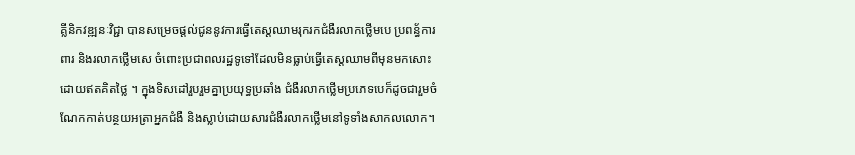គ្លីនិកវឌ្ឍនៈវិជ្ជា បានសម្រេចផ្តល់ជូននូវការធ្វើតេស្តឈាមរុករកជំងឺរលាកថ្លើមបេ ប្រពន្ធ័ការពារ និងរលាកថ្លើមសេ ចំពោះប្រជាពលរដ្ឋទូទៅដែលមិនធ្លាប់ធ្វើតេស្តឈាមពីមុនមកសោះដោយឥតគិតថ្លៃ ។ ក្នុងទិសដៅរួបរួមគ្នាប្រយុទ្ធប្រឆាំង ជំងឺរលាកថ្លើមប្រភេទបេក៏ដូចជារួមចំណែកកាត់បន្ថយអត្រាអ្នកជំងឺ និងស្លាប់ដោយសារជំងឺរលាកថ្លើមនៅទូទាំងសាកលលោក។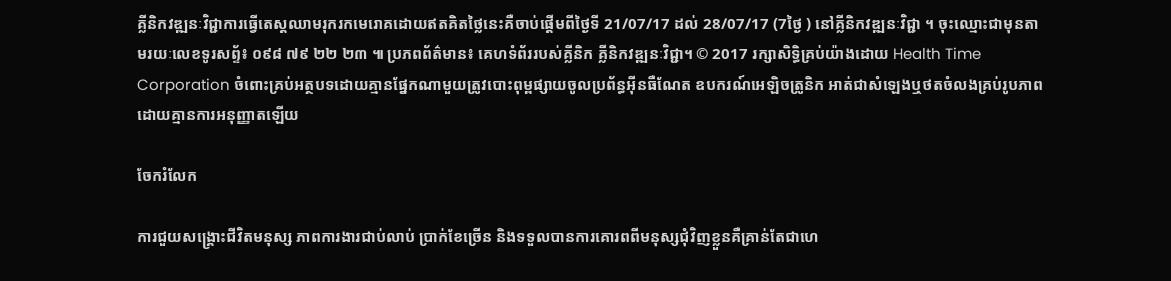គ្លីនិកវឌ្ឍនៈវិជ្ជាការធ្វើតេស្តឈាមរុករកមេរោគដោយឥតគិតថ្លៃនេះគឺចាប់ផ្តើមពីថ្ងៃទី 21/07/17 ដល់ 28/07/17 (7ថ្ងៃ ) នៅគ្លីនិកវឌ្ឍនៈវិជ្ជា ។ ចុះឈ្មោះជាមុនតាមរយៈលេខទូរសព្ទ័៖ ០៩៨ ៧៩ ២២ ២៣ ៕ ប្រភពព័ត៌មាន៖ គេហទំព័ររបស់គ្លីនិក គ្លីនិកវឌ្ឍនៈវិជ្ជា។ © 2017 រក្សាសិទ្ធិគ្រប់យ៉ាងដោយ Health Time Corporation ចំពោះគ្រប់អត្ថបទដោយគ្មានផ្នែកណាមួយត្រូវបោះពុម្ពផ្សាយចូលប្រព័ន្ធអ៊ីនធឺណែត ឧបករណ៍អេឡិចត្រូនិក អាត់ជាសំឡេងឬថតចំលងគ្រប់រូបភាពដោយគ្មានការអនុញ្ញាតឡើយ

ចែករំលែក

ការជួយសង្គ្រោះជីវិតមនុស្ស ភាពការងារជាប់លាប់ ប្រាក់ខែច្រើន និងទទួលបានការគោរពពីមនុស្សជុំវិញខ្លួនគឺគ្រាន់តែជាហេ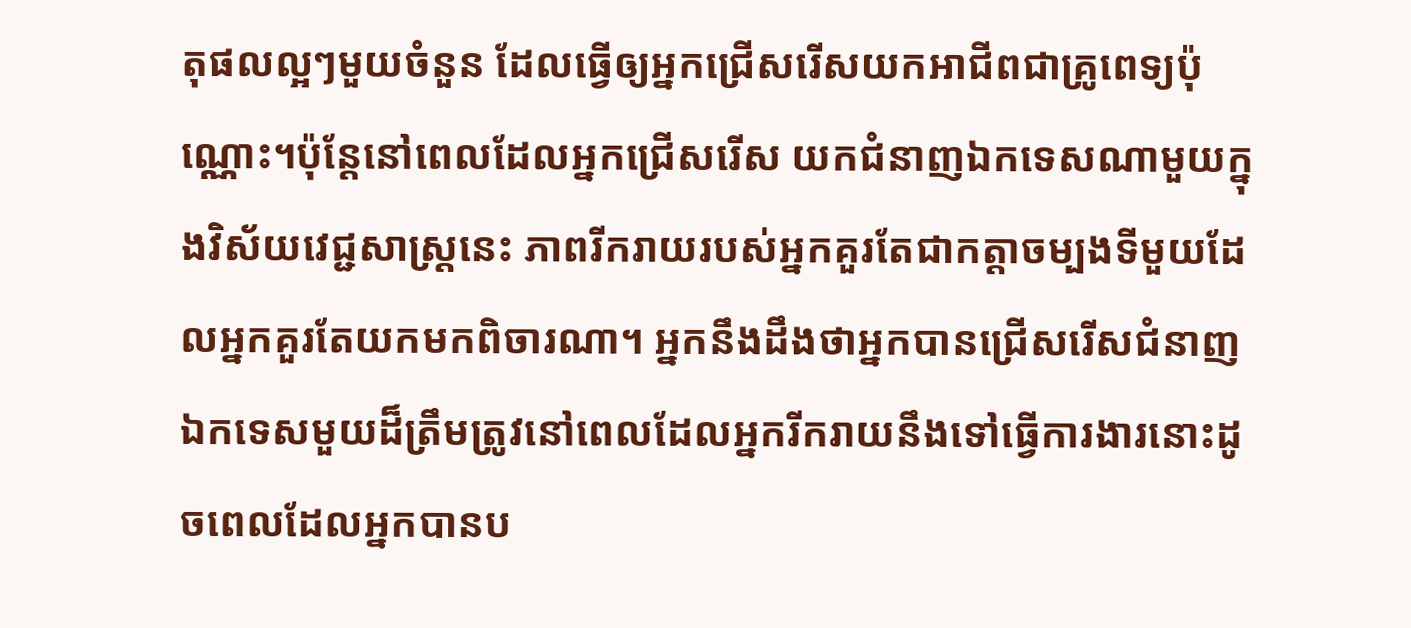តុផលល្អៗមួយចំនួន ដែលធ្វើឲ្យអ្នកជ្រើសរើសយកអាជីពជាគ្រូពេទ្យប៉ុណ្ណោះ។ប៉ុន្តែនៅពេលដែលអ្នកជ្រើសរើស យកជំនាញឯកទេសណាមួយក្នុងវិស័យវេជ្ជសាស្ដ្រនេះ ភាពរីករាយរបស់អ្នកគួរតែជាកត្តាចម្បងទីមួយដែលអ្នកគួរតែយកមកពិចារណា។ អ្នកនឹងដឹងថាអ្នកបានជ្រើសរើសជំនាញឯកទេសមួយដ៏ត្រឹមត្រូវនៅពេលដែលអ្នករីករាយនឹងទៅធ្វើការងារនោះដូចពេលដែលអ្នកបានប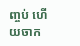ញ្ចប់ ហើយចាក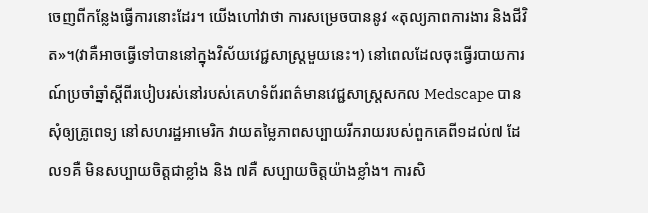ចេញពីកន្លែងធ្វើការនោះដែរ។ យើងហៅវាថា ការសម្រេចបាននូវ «តុល្យភាពការងារ និងជីវិត»។(វាគឺអាចធ្វើទៅបាននៅក្នុងវិស័យវេជ្ជសាស្ត្រមួយនេះ។) នៅពេលដែលចុះធ្វើរបាយការណ៍ប្រចាំឆ្នាំស្ដីពីរបៀបរស់នៅរបស់គេហទំព័រពត៌មានវេជ្ជសាស្ត្រសកល Medscape បានសុំឲ្យគ្រូពេទ្យ នៅសហរដ្ឋអាមេរិក វាយតម្លៃភាពសប្បាយរីករាយរបស់ពួកគេពី១ដល់៧ ដែល១គឺ មិនសប្បាយចិត្តជាខ្លាំង និង ៧គឺ សប្បាយចិត្តយ៉ាងខ្លាំង។ ការសិ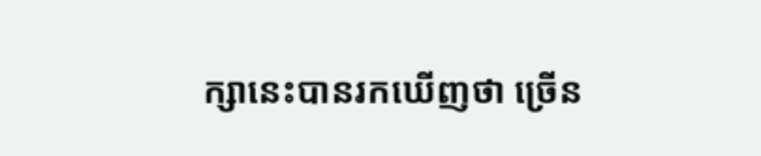ក្សានេះបានរកឃើញថា ច្រើន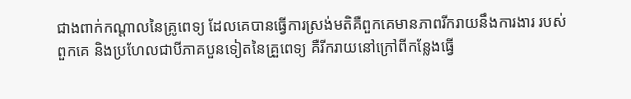ជាងពាក់កណ្ដាលនៃគ្រូពេទ្យ ដែលគេបានធ្វើការស្រង់មតិគឺពួកគេមានភាពរីករាយនឹងការងារ របស់ពួកគេ និងប្រហែលជាបីភាគបួនទៀតនៃគ្រួពេទ្យ គឺរីករាយនៅក្រៅពីកន្លែងធ្វើ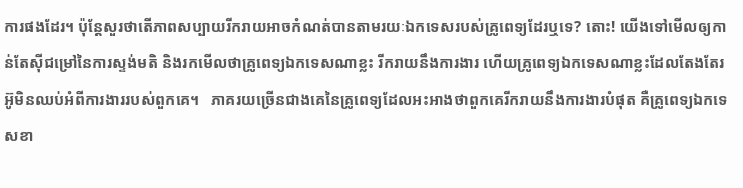ការផងដែរ។ ប៉ុន្តែសួរថាតើភាពសប្បាយរីករាយអាចកំណត់បានតាមរយៈឯកទេសរបស់គ្រូពេទ្យដែរឬទេ? តោះ! យើងទៅមើលឲ្យកាន់តែស៊ីជម្រៅនៃការស្ទង់មតិ និងរកមើលថាគ្រូពេទ្យឯកទេសណាខ្លះ រីករាយនឹងការងារ ហើយគ្រូពេទ្យឯកទេសណាខ្លះដែលតែងតែរអ៊ូមិនឈប់អំពីការងាររបស់ពួកគេ។   ភាគរយច្រើនជាងគេនៃគ្រូពេទ្យដែលអះអាងថាពួកគេរីករាយនឹងការងារបំផុត គឺគ្រូពេទ្យឯកទេសខា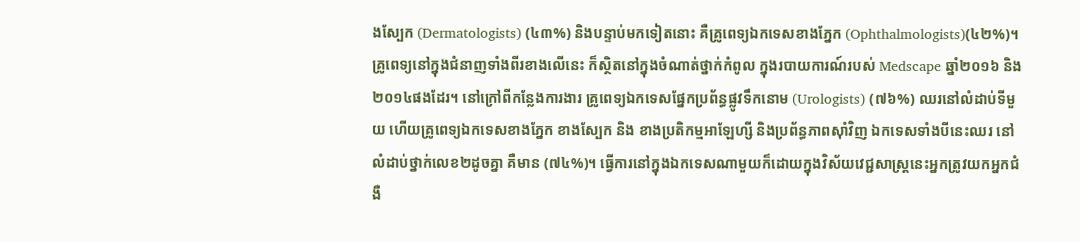ងស្បែក (Dermatologists) (៤៣%) និងបន្ទាប់មកទៀតនោះ គឺគ្រូពេទ្យឯកទេសខាងភ្នែក (Ophthalmologists)(៤២%)។ គ្រូពេទ្យនៅក្នុងជំនាញទាំងពីរខាងលើនេះ ក៏ស្ថិតនៅក្នុងចំណាត់ថ្នាក់កំពូល ក្នុងរបាយការណ៍របស់ Medscape ឆ្នាំ២០១៦ និង២០១៤ផងដែរ។ នៅក្រៅពីកន្លែងការងារ គ្រូពេទ្យឯកទេសផ្នែកប្រព័ន្ធផ្លូវទឹកនោម (Urologists) (៧៦%) ឈរនៅលំដាប់ទីមួយ ហើយគ្រូពេទ្យឯកទេសខាងភ្នែក ខាងស្បែក និង ខាងប្រតិកម្មអាឡែហ្សី និងប្រព័ន្ធភាពស៊ាំវិញ ឯកទេសទាំងបីនេះឈរ នៅលំដាប់ថ្នាក់លេខ២ដូចគ្នា គឺមាន (៧៤%)។ ធ្វើការនៅក្នុងឯកទេសណាមួយក៏ដោយក្នុងវិស័យវេជ្ជសាស្ត្រនេះអ្នកត្រូវយកអ្នកជំងឺ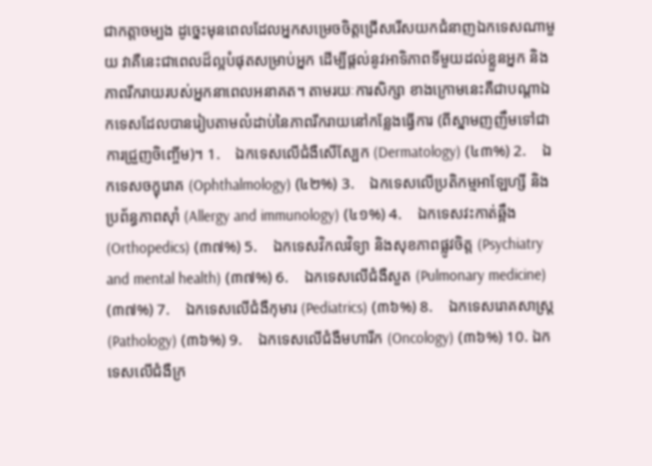ជាកត្តាចម្បង ដូច្នេះមុនពេលដែលអ្នកសម្រេចចិត្តជ្រើសរើសយកជំនាញឯកទេសណាមួយ វាគឺនេះជាពេលដ៏ល្អបំផុតសម្រាប់អ្នក ដើម្បីផ្ដល់នូវអាទិភាពទីមួយដល់ខ្លួនអ្នក និងភាពរីករាយរបស់អ្នកនាពេលអនាគត។ តាមរយៈការសិក្សា ខាងក្រោមនេះគឺជាបណ្ដាឯកទេសដែលបានរៀបតាមលំដាប់នៃភាពរីករាយនៅកន្លែងធ្វើការ (ពីស្នាមញញឹមទៅជាការជ្រួញចិញ្ចើម)។ 1.    ឯកទេសលើជំងឺសើស្បែក (Dermatology) (៤៣%) 2.    ឯកទេសចក្ខុរោគ (Ophthalmology) (៤២%) 3.    ឯកទេសលើប្រតិកម្មអាឡែហ្សី និងប្រព័ន្ធភាពស៊ាំ (Allergy and immunology) (៤១%) 4.    ឯកទេសវះកាត់ឆ្អឹង (Orthopedics) (៣៧%) 5.    ឯកទេសវិកលវិទ្យា និងសុខភាពផ្លូវចិត្ត (Psychiatry and mental health) (៣៧%) 6.    ឯកទេសលើជំងឺសួត (Pulmonary medicine) (៣៧%) 7.    ឯកទេសលើជំងឺកុមារ (Pediatrics) (៣៦%) 8.    ឯកទេសរោគសាស្ដ្រ (Pathology) (៣៦%) 9.    ឯកទេសលើជំងឺមហារីក (Oncology) (៣៦%) 10. ឯកទេសលើជំងឺក្រ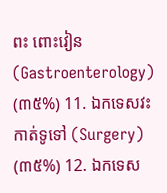ពះ ពោះវៀន (Gastroenterology) (៣៥%) 11. ឯកទេសវះកាត់ទូទៅ (Surgery) (៣៥%) 12. ឯកទេស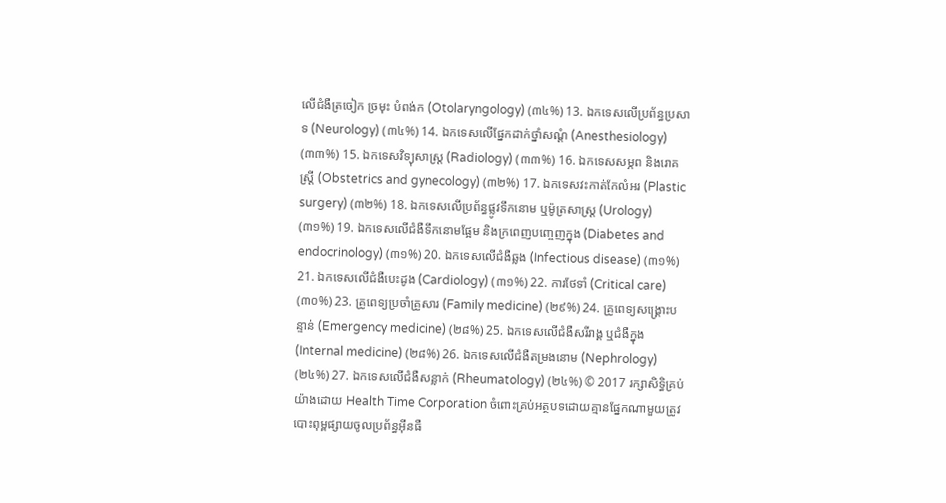លើជំងឺត្រចៀក ច្រមុះ បំពង់ក (Otolaryngology) (៣៤%) 13. ឯកទេសលើប្រព័ន្ធប្រសាទ (Neurology) (៣៤%) 14. ឯកទេសលើផ្នែកដាក់ថ្នាំសណ្ដំ (Anesthesiology) (៣៣%) 15. ឯកទេសវិទ្យុសាស្ត្រ (Radiology) (៣៣%) 16. ឯកទេសសម្ភព និងរោគស្ដ្រី (Obstetrics and gynecology) (៣២%) 17. ឯកទេសវះកាត់កែលំអរ (Plastic surgery) (៣២%) 18. ឯកទេសលើប្រព័ន្ធផ្លូវទឹកនោម ឬម៉ូត្រសាស្ដ្រ (Urology) (៣១%) 19. ឯកទេសលើជំងឺទឹកនោមផ្អែម និងក្រពេញបញ្ចេញក្នុង (Diabetes and endocrinology) (៣១%) 20. ឯកទេសលើជំងឺឆ្លង (Infectious disease) (៣១%) 21. ឯកទេសលើជំងឺបេះដូង (Cardiology) (៣១%) 22. ការថែទាំ (Critical care) (៣០%) 23. គ្រូពេទ្យប្រចាំគ្រួសារ (Family medicine) (២៩%) 24. គ្រូពេទ្យសង្គ្រោះបន្ទាន់ (Emergency medicine) (២៨%) 25. ឯកទេសលើជំងឺសរីរាង្គ ឬជំងឺក្នុង (Internal medicine) (២៨%) 26. ឯកទេសលើជំងឺតម្រងនោម (Nephrology) (២៤%) 27. ឯកទេសលើជំងឺសន្លាក់ (Rheumatology) (២៤%) © 2017 រក្សាសិទ្ធិគ្រប់យ៉ាងដោយ Health Time Corporation ចំពោះគ្រប់អត្ថបទដោយគ្មានផ្នែកណាមួយត្រូវបោះពុម្ពផ្សាយចូលប្រព័ន្ធអ៊ីនធឺ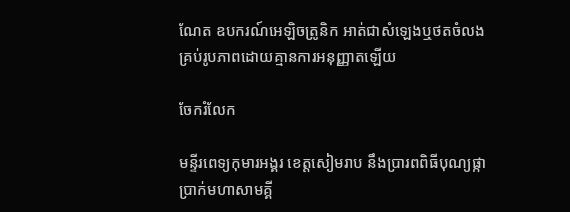ណែត ឧបករណ៍អេឡិចត្រូនិក អាត់ជាសំឡេងឬថតចំលងគ្រប់រូបភាពដោយគ្មានការអនុញ្ញាតឡើយ

ចែករំលែក

មន្ទីរពេទ្យកុមារអង្គរ ខេត្តសៀមរាប នឹងប្រារពពិធីបុណ្យផ្កាប្រាក់មហាសាមគ្គី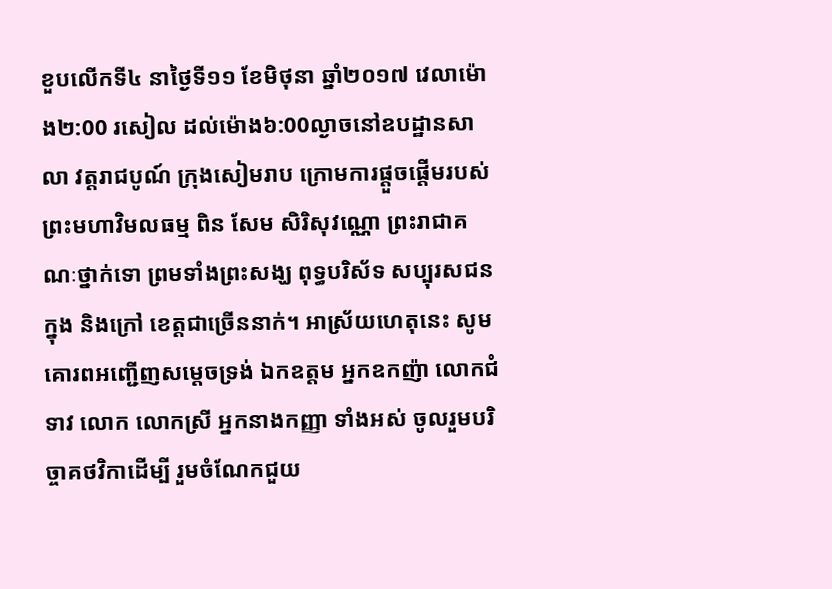ខួបលើកទី៤ នាថ្ងៃទី១១ ខែមិថុនា ឆ្នាំ២០១៧ វេលាម៉ោង២:00 រសៀល ដល់ម៉ោង៦:00ល្ងាចនៅឧបដ្ឋានសាលា វត្តរាជបូណ៍ ក្រុងសៀមរាប ក្រោមការផ្តួចផ្តើមរបស់ ព្រះមហាវិមលធម្ម ពិន សែម សិរិសុវណ្ណោ ព្រះរាជាគណៈថ្នាក់ទោ ព្រមទាំងព្រះសង្ឃ ពុទ្ធបរិស័ទ សប្បុរសជនក្នុង និងក្រៅ ខេត្តជាច្រើននាក់។ អាស្រ័យហេតុនេះ សូមគោរពអញ្ជើញសម្តេចទ្រង់ ឯកឧត្តម អ្នកឧកញ៉ា លោកជំទាវ លោក លោកស្រី អ្នកនាងកញ្ញា ទាំងអស់ ចូលរួមបរិច្ចាគថវិកាដើម្បី រួមចំណែកជួយ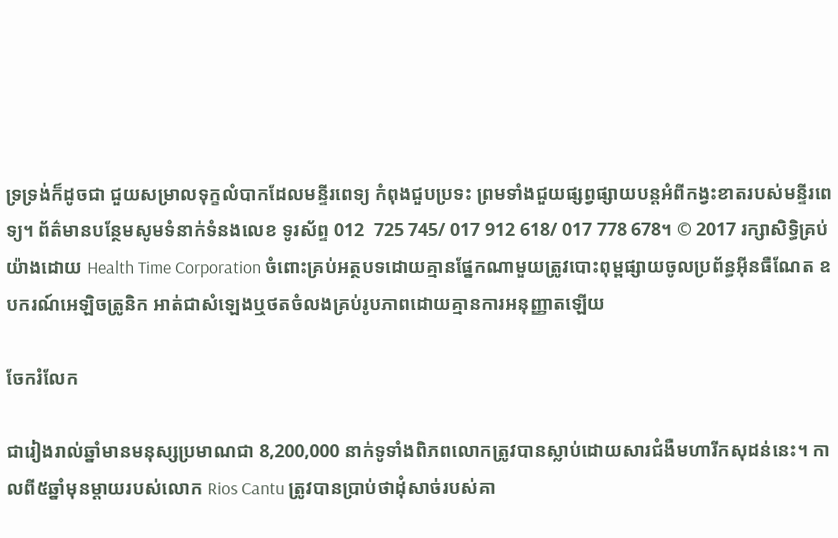ទ្រទ្រង់ក៏ដូចជា ជួយសម្រាលទុក្ខលំបាកដែលមន្ទីរពេទ្យ កំពុងជួបប្រទះ ព្រមទាំងជួយផ្សព្វផ្សាយបន្តអំពីកង្វះខាតរបស់មន្ទីរពេទ្យ។ ព័ត៌មានបន្ថែមសូមទំនាក់ទំនងលេខ ទូរស័ព្ទ 012  725 745/ 017 912 618/ 017 778 678។ © 2017 រក្សាសិទ្ធិគ្រប់យ៉ាងដោយ Health Time Corporation ចំពោះគ្រប់អត្ថបទដោយគ្មានផ្នែកណាមួយត្រូវបោះពុម្ពផ្សាយចូលប្រព័ន្ធអ៊ីនធឺណែត ឧបករណ៍អេឡិចត្រូនិក អាត់ជាសំឡេងឬថតចំលងគ្រប់រូបភាពដោយគ្មានការអនុញ្ញាតឡើយ

ចែករំលែក

ជារៀងរាល់ឆ្នាំមានមនុស្សប្រមាណជា 8,200,000 នាក់ទូទាំងពិភពលោកត្រូវបានស្លាប់ដោយសារជំងឺមហារីកសុដន់នេះ។ កាលពី៥ឆ្នាំមុនម្ដាយរបស់លោក Rios Cantu ត្រូវបានប្រាប់ថាដុំសាច់របស់គា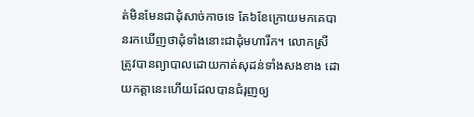ត់មិនមែនជាដុំសាច់កាចទេ តែ៦ខែក្រោយមកគេបានរកឃើញថាដុំទាំងនោះជាដុំមហារីក។ លោកស្រី ត្រូវបានព្យាបាលដោយកាត់សុដន់ទាំងសងខាង ដោយកត្តានេះហើយដែលបានជំរុញឲ្យ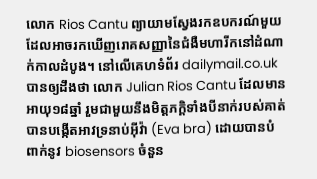លោក Rios Cantu ព្យាយាមស្វែងរកឧបករណ៍មួយដែលអាចរកឃើញរោគសញ្ញានៃជំងឺមហារីកនៅដំណាក់កាលដំបូង។ នៅលើគេហទំព័រ dailymail.co.uk បានឲ្យដឹងថា លោក Julian Rios Cantu ដែលមានអាយុ១៨ឆ្នាំ រួមជាមួយនឹងមិត្តភក្ដិទាំងបីនាក់របស់គាត់បានបង្កើតអាវទ្រនាប់អ៊ីវ៉ា (Eva bra) ដោយបានបំពាក់នូវ biosensors ចំនួន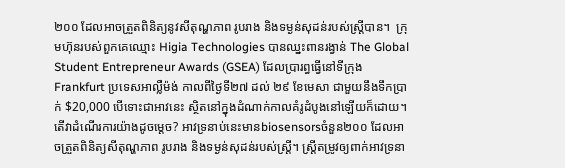២០០ ដែលអាចត្រួតពិនិត្យនូវសីតុណ្ហភាព រូបរាង និងទម្ងន់សុដន់របស់ស្ដ្រីបាន។  ក្រុមហ៊ុនរបស់ពួកគេឈ្មោះ Higia Technologies បានឈ្នះពានរង្វាន់ The Global Student Entrepreneur Awards (GSEA) ដែលប្រារព្ធធ្វើនៅទីក្រុង Frankfurt ប្រទេសអាល្លឺម៉ង់ កាលពីថ្ងៃទី២៧ ដល់ ២៩ ខែមេសា ជាមួយនឹងទឹកប្រាក់ $20,000 បើទោះជាអាវនេះ ស្ថិតនៅក្នុងដំណាក់កាលគំរូដំបូងនៅឡើយក៏ដោយ។     តើវាដំណើរការយ៉ាងដូចម្ដេច? អាវទ្រនាប់នេះមានbiosensorsចំនួន២០០ ដែលអាចត្រួតពិនិត្យសីតុណ្ហភាព រូបរាង និងទម្ងន់សុដន់របស់ស្ដ្រី។ ស្ដ្រីតម្រូវឲ្យពាក់អាវទ្រនា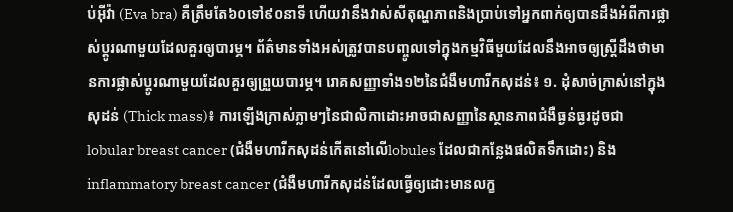ប់អ៊ីវ៉ា (Eva bra) គឺត្រឹមតែ៦០ទៅ៩០នាទី ហើយវានឹងវាស់សីតុណ្ហភាពនិងប្រាប់ទៅអ្នកពាក់ឲ្យបានដឹងអំពីការផ្លាស់ប្ដូរណាមួយដែលគួរឲ្យបារម្ភ។ ព័ត៌មានទាំងអស់ត្រូវបានបញ្ចូលទៅក្នុងកម្មវិធីមួយដែលនឹងអាចឲ្យស្រ្ដីដឹងថាមានការផ្លាស់ប្ដូរណាមួយដែលគួរឲ្យព្រួយបារម្ភ។ រោគសញ្ញាទាំង១២នៃជំងឺមហារីកសុដន់៖ ១. ដុំសាច់ក្រាស់នៅក្នុងសុដន់ (Thick mass)៖ ការឡើងក្រាស់ភ្លាមៗនៃជាលិកាដោះអាចជាសញ្ញានៃស្ថានភាពជំងឺធ្ងន់ធ្ងរដូចជា lobular breast cancer (ជំងឺមហារីកសុដន់កើតនៅលើlobules ដែលជាកន្លែងផលិតទឹកដោះ) និង inflammatory breast cancer (ជំងឺមហារីកសុដន់ដែលធ្វើឲ្យដោះមានលក្ខ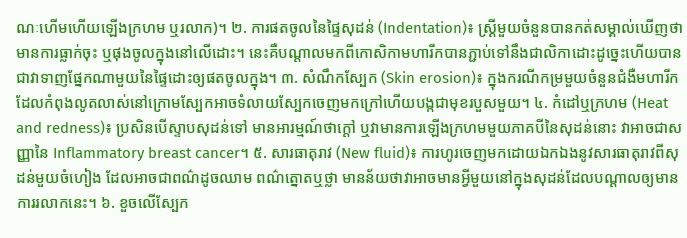ណៈហើមហើយឡើងក្រហម ឬរលាក)។ ២. ការផតចូលនៃផ្ទៃសុដន់ (Indentation)៖ ស្ដ្រីមួយចំនួនបានកត់សម្គាល់ឃើញថាមានការធ្លាក់ចុះ ឬផុងចូលក្នុងនៅលើដោះ។ នេះគឺបណ្ដាលមកពីកោសិកាមហារីកបានភ្ជាប់ទៅនឹងជាលិកាដោះដូច្នេះហើយបានជាវាទាញផ្នែកណាមួយនៃផ្ទៃដោះឲ្យផតចូលក្នុង។ ៣. សំណឹកស្បែក (Skin erosion)៖ ក្នុងករណីកម្រមួយចំនួនជំងឺមហារីកដែលកំពុងលូតលាស់នៅក្រោមស្បែកអាចទំលាយស្បែកចេញមកក្រៅហើយបង្កជាមុខរបួសមួយ។ ៤. កំដៅឬក្រហម (Heat and redness)៖ ប្រសិនបើស្ទាបសុដន់ទៅ មានអារម្មណ៍ថាក្ដៅ ឬវាមានការឡើងក្រហមមួយភាគបីនៃសុដន់នោះ វាអាចជាសញ្ញានៃ Inflammatory breast cancer។ ៥. សារធាតុរាវ (New fluid)៖ ការហូរចេញមកដោយឯកឯងនូវសារធាតុរាវពីសុដន់មួយចំហៀង ដែលអាចជាពណ៌ដូចឈាម ពណ៌ត្នោតឬថ្លា មានន័យថាវាអាចមានអ្វីមួយនៅក្នុងសុដន់ដែលបណ្ដាលឲ្យមានការរលាកនេះ។ ៦. ខួចលើស្បែក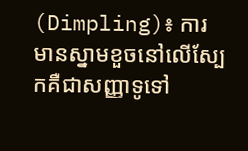(Dimpling)៖ ការមានស្នាមខួចនៅលើស្បែកគឺជាសញ្ញាទូទៅ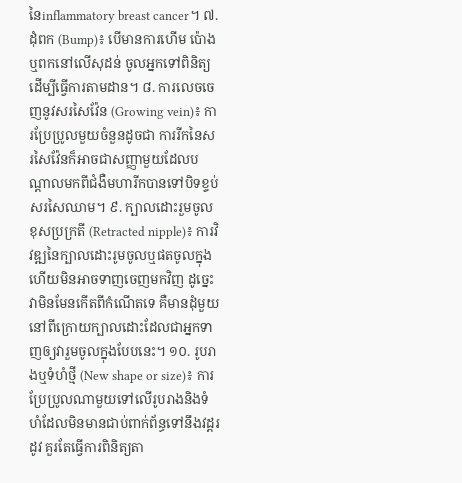នៃinflammatory breast cancer។ ៧. ដុំពក (Bump)៖ បើមានការហើម ប៉ោងឬពកនៅលើសុដន់ ចូលអ្នកទៅពិនិត្យដើម្បីធ្វើការតាមដាន។ ៨. ការលេចចេញនូវសរសៃវ៉ែន (Growing vein)៖ ការប្រែប្រូលមួយចំនួនដូចជា ការរីកនៃសរសៃវ៉ែនក៏អាចជាសញ្ញាមួយដែលបណ្ដាលមកពីជំងឺមហារីកបានទៅបិទខ្ទប់សរសៃឈាម។ ៩. ក្បាលដោះរួមចូលខុសប្រក្រតី (Retracted nipple)៖ ការវិវឌ្ឍនៃក្បាលដោះរូមចូលឬផតចូលក្នុងហើយមិនអាចទាញចេញមកវិញ ដូច្នេះវាមិនមែនកើតពីកំណើតទេ គឺមានដុំមួយនៅពីក្រោយក្បាលដោះដែលជាអ្នកទាញឲ្យវារួមចូលក្នុងបែបនេះ។ ១០. រូបរាងឬទំហំថ្មី (New shape or size)៖ ការប្រែប្រូលណាមួយទៅលើរូបរាងនិងទំហំដែលមិនមានជាប់ពាក់ព័ន្ធទៅនឹងវដ្ដរដូវ គួរតែធ្វើការពិនិត្យតា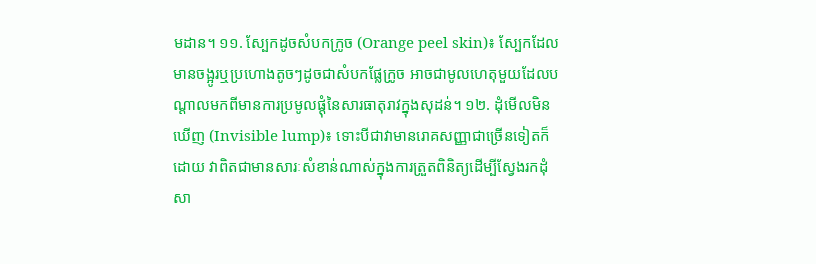មដាន។ ១១. ស្បែកដូចសំបកក្រូច (Orange peel skin)៖ ស្បែកដែលមានចង្អូរឬប្រហោងតូចៗដូចជាសំបកផ្លែក្រូច អាចជាមូលហេតុមួយដែលបណ្ដាលមកពីមានការប្រមូលផ្ដុំនៃសារធាតុរាវក្នុងសុដន់។ ១២. ដុំមើលមិនឃើញ (Invisible lump)៖ ទោះបីជាវាមានរោគសញ្ញាជាច្រើនទៀតក៏ដោយ វាពិតជាមានសារៈសំខាន់ណាស់ក្នុងការត្រួតពិនិត្យដើម្បីស្វែងរកដុំសា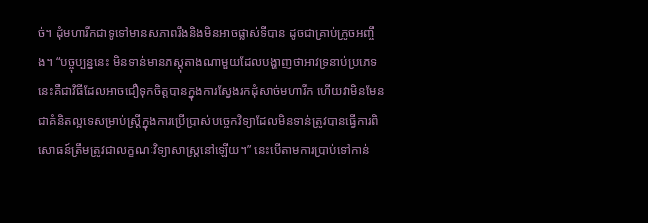ច់។ ដុំមហារីកជាទូទៅមានសភាពរឹងនិងមិនអាចផ្លាស់ទីបាន ដូចជាគ្រាប់ក្រូចអញ្ចឹង។ “បច្ចុប្បន្ននេះ មិនទាន់មានភស្តុតាងណាមួយដែលបង្ហាញថាអាវទ្រនាប់ប្រភេទនេះគឺជាវិធីដែលអាចជឿទុកចិត្តបានក្នុងការស្វែងរកដុំសាច់មហារីក ហើយវាមិនមែនជាគំនិតល្អទេសម្រាប់ស្រ្ដីក្នុងការប្រើប្រាស់បច្ចេកវិទ្យាដែលមិនទាន់ត្រូវបានធ្វើការពិសោធន៍ត្រឹមត្រូវជាលក្ខណៈវិទ្យាសាស្រ្ដនៅឡើយ។” នេះបើតាមការប្រាប់ទៅកាន់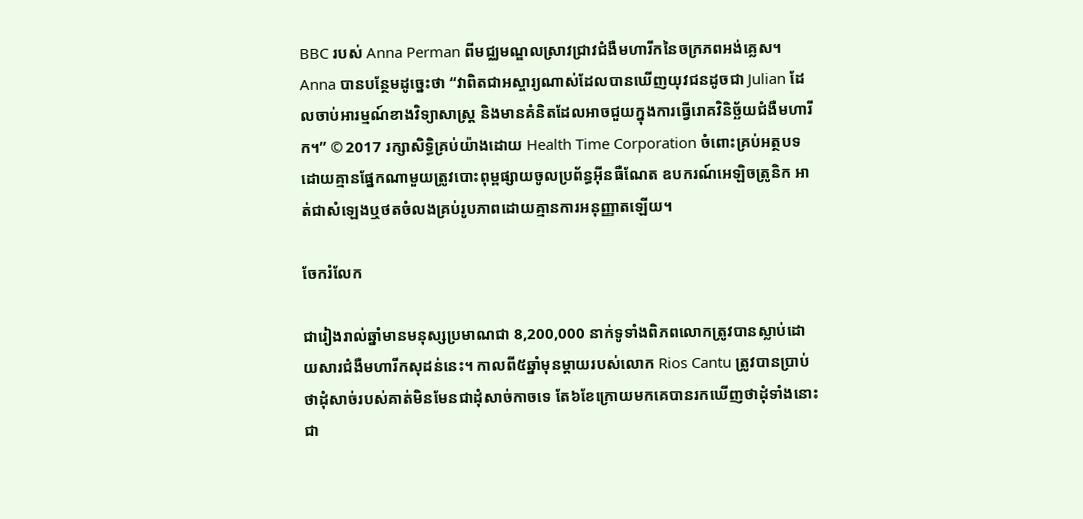BBC របស់ Anna Perman ពីមជ្ឈមណ្ឌលស្រាវជ្រាវជំងឺមហារីកនៃចក្រភពអង់គ្លេស។ Anna បានបន្ថែមដូច្នេះថា “វាពិតជាអស្ចារ្យណាស់ដែលបានឃើញយុវជនដូចជា Julian ដែលចាប់អារម្មណ៍ខាងវិទ្យាសាស្រ្ដ និងមានគំនិតដែលអាចជួយក្នុងការធ្វើរោគវិនិច្ឆ័យជំងឺមហារីក។” © 2017 រក្សាសិទ្ធិគ្រប់យ៉ាងដោយ Health Time Corporation ចំពោះគ្រប់អត្ថបទដោយគ្មានផ្នែកណាមួយត្រូវបោះពុម្ពផ្សាយចូលប្រព័ន្ធអ៊ីនធឺណែត ឧបករណ៍អេឡិចត្រូនិក អាត់ជាសំឡេងឬថតចំលងគ្រប់រូបភាពដោយគ្មានការអនុញ្ញាតឡើយ។

ចែករំលែក

ជារៀងរាល់ឆ្នាំមានមនុស្សប្រមាណជា 8,200,000 នាក់ទូទាំងពិភពលោកត្រូវបានស្លាប់ដោយសារជំងឺមហារីកសុដន់នេះ។ កាលពី៥ឆ្នាំមុនម្ដាយរបស់លោក Rios Cantu ត្រូវបានប្រាប់ថាដុំសាច់របស់គាត់មិនមែនជាដុំសាច់កាចទេ តែ៦ខែក្រោយមកគេបានរកឃើញថាដុំទាំងនោះជា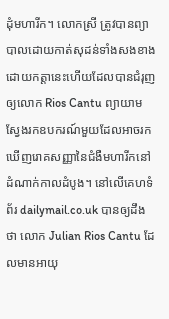ដុំមហារីក។ លោកស្រី ត្រូវបានព្យាបាលដោយកាត់សុដន់ទាំងសងខាង ដោយកត្តានេះហើយដែលបានជំរុញឲ្យលោក Rios Cantu ព្យាយាមស្វែងរកឧបករណ៍មួយដែលអាចរកឃើញរោគសញ្ញានៃជំងឺមហារីកនៅដំណាក់កាលដំបូង។ នៅលើគេហទំព័រ dailymail.co.uk បានឲ្យដឹងថា លោក Julian Rios Cantu ដែលមានអាយុ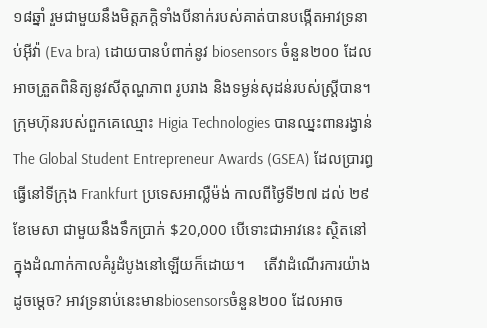១៨ឆ្នាំ រួមជាមួយនឹងមិត្តភក្ដិទាំងបីនាក់របស់គាត់បានបង្កើតអាវទ្រនាប់អ៊ីវ៉ា (Eva bra) ដោយបានបំពាក់នូវ biosensors ចំនួន២០០ ដែលអាចត្រួតពិនិត្យនូវសីតុណ្ហភាព រូបរាង និងទម្ងន់សុដន់របស់ស្ដ្រីបាន។  ក្រុមហ៊ុនរបស់ពួកគេឈ្មោះ Higia Technologies បានឈ្នះពានរង្វាន់ The Global Student Entrepreneur Awards (GSEA) ដែលប្រារព្ធធ្វើនៅទីក្រុង Frankfurt ប្រទេសអាល្លឺម៉ង់ កាលពីថ្ងៃទី២៧ ដល់ ២៩ ខែមេសា ជាមួយនឹងទឹកប្រាក់ $20,000 បើទោះជាអាវនេះ ស្ថិតនៅក្នុងដំណាក់កាលគំរូដំបូងនៅឡើយក៏ដោយ។     តើវាដំណើរការយ៉ាងដូចម្ដេច? អាវទ្រនាប់នេះមានbiosensorsចំនួន២០០ ដែលអាច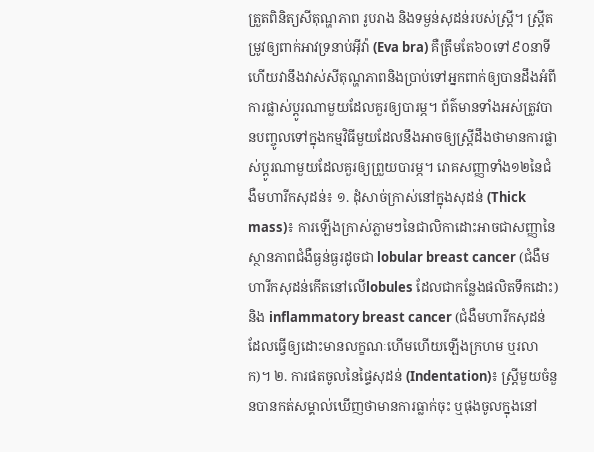ត្រួតពិនិត្យសីតុណ្ហភាព រូបរាង និងទម្ងន់សុដន់របស់ស្ដ្រី។ ស្ដ្រីតម្រូវឲ្យពាក់អាវទ្រនាប់អ៊ីវ៉ា (Eva bra) គឺត្រឹមតែ៦០ទៅ៩០នាទី ហើយវានឹងវាស់សីតុណ្ហភាពនិងប្រាប់ទៅអ្នកពាក់ឲ្យបានដឹងអំពីការផ្លាស់ប្ដូរណាមួយដែលគួរឲ្យបារម្ភ។ ព័ត៌មានទាំងអស់ត្រូវបានបញ្ចូលទៅក្នុងកម្មវិធីមួយដែលនឹងអាចឲ្យស្រ្ដីដឹងថាមានការផ្លាស់ប្ដូរណាមួយដែលគួរឲ្យព្រួយបារម្ភ។ រោគសញ្ញាទាំង១២នៃជំងឺមហារីកសុដន់៖ ១. ដុំសាច់ក្រាស់នៅក្នុងសុដន់ (Thick mass)៖ ការឡើងក្រាស់ភ្លាមៗនៃជាលិកាដោះអាចជាសញ្ញានៃស្ថានភាពជំងឺធ្ងន់ធ្ងរដូចជា lobular breast cancer (ជំងឺមហារីកសុដន់កើតនៅលើlobules ដែលជាកន្លែងផលិតទឹកដោះ) និង inflammatory breast cancer (ជំងឺមហារីកសុដន់ដែលធ្វើឲ្យដោះមានលក្ខណៈហើមហើយឡើងក្រហម ឬរលាក)។ ២. ការផតចូលនៃផ្ទៃសុដន់ (Indentation)៖ ស្ដ្រីមួយចំនួនបានកត់សម្គាល់ឃើញថាមានការធ្លាក់ចុះ ឬផុងចូលក្នុងនៅ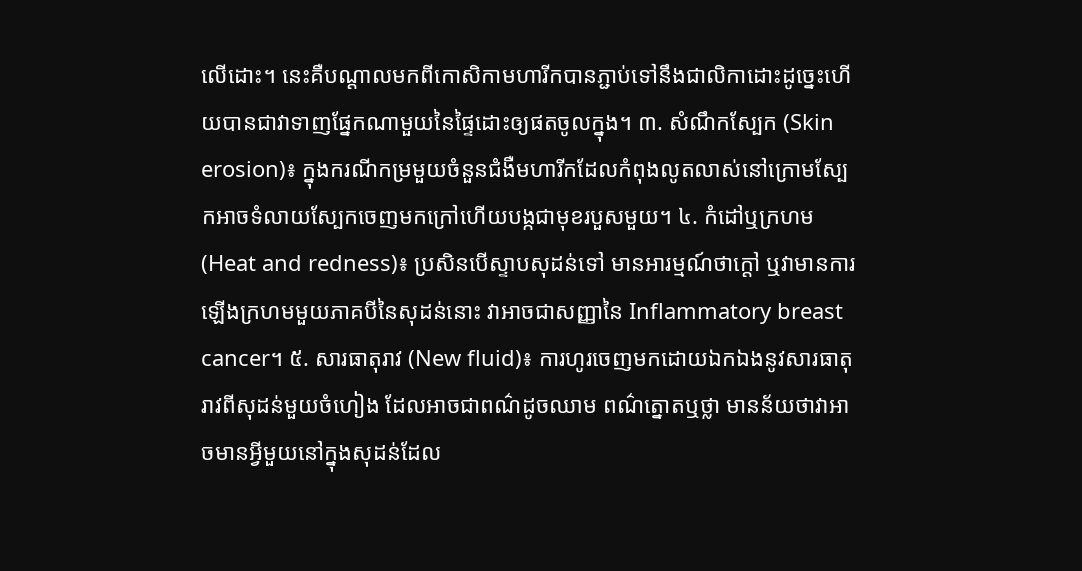លើដោះ។ នេះគឺបណ្ដាលមកពីកោសិកាមហារីកបានភ្ជាប់ទៅនឹងជាលិកាដោះដូច្នេះហើយបានជាវាទាញផ្នែកណាមួយនៃផ្ទៃដោះឲ្យផតចូលក្នុង។ ៣. សំណឹកស្បែក (Skin erosion)៖ ក្នុងករណីកម្រមួយចំនួនជំងឺមហារីកដែលកំពុងលូតលាស់នៅក្រោមស្បែកអាចទំលាយស្បែកចេញមកក្រៅហើយបង្កជាមុខរបួសមួយ។ ៤. កំដៅឬក្រហម (Heat and redness)៖ ប្រសិនបើស្ទាបសុដន់ទៅ មានអារម្មណ៍ថាក្ដៅ ឬវាមានការឡើងក្រហមមួយភាគបីនៃសុដន់នោះ វាអាចជាសញ្ញានៃ Inflammatory breast cancer។ ៥. សារធាតុរាវ (New fluid)៖ ការហូរចេញមកដោយឯកឯងនូវសារធាតុរាវពីសុដន់មួយចំហៀង ដែលអាចជាពណ៌ដូចឈាម ពណ៌ត្នោតឬថ្លា មានន័យថាវាអាចមានអ្វីមួយនៅក្នុងសុដន់ដែល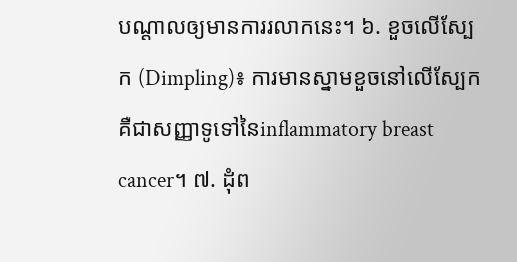បណ្ដាលឲ្យមានការរលាកនេះ។ ៦. ខួចលើស្បែក (Dimpling)៖ ការមានស្នាមខួចនៅលើស្បែកគឺជាសញ្ញាទូទៅនៃinflammatory breast cancer។ ៧. ដុំព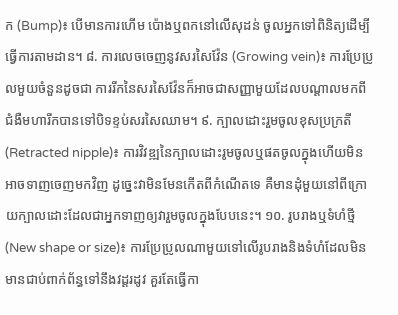ក (Bump)៖ បើមានការហើម ប៉ោងឬពកនៅលើសុដន់ ចូលអ្នកទៅពិនិត្យដើម្បីធ្វើការតាមដាន។ ៨. ការលេចចេញនូវសរសៃវ៉ែន (Growing vein)៖ ការប្រែប្រូលមួយចំនួនដូចជា ការរីកនៃសរសៃវ៉ែនក៏អាចជាសញ្ញាមួយដែលបណ្ដាលមកពីជំងឺមហារីកបានទៅបិទខ្ទប់សរសៃឈាម។ ៩. ក្បាលដោះរួមចូលខុសប្រក្រតី (Retracted nipple)៖ ការវិវឌ្ឍនៃក្បាលដោះរូមចូលឬផតចូលក្នុងហើយមិនអាចទាញចេញមកវិញ ដូច្នេះវាមិនមែនកើតពីកំណើតទេ គឺមានដុំមួយនៅពីក្រោយក្បាលដោះដែលជាអ្នកទាញឲ្យវារួមចូលក្នុងបែបនេះ។ ១០. រូបរាងឬទំហំថ្មី (New shape or size)៖ ការប្រែប្រូលណាមួយទៅលើរូបរាងនិងទំហំដែលមិនមានជាប់ពាក់ព័ន្ធទៅនឹងវដ្ដរដូវ គួរតែធ្វើកា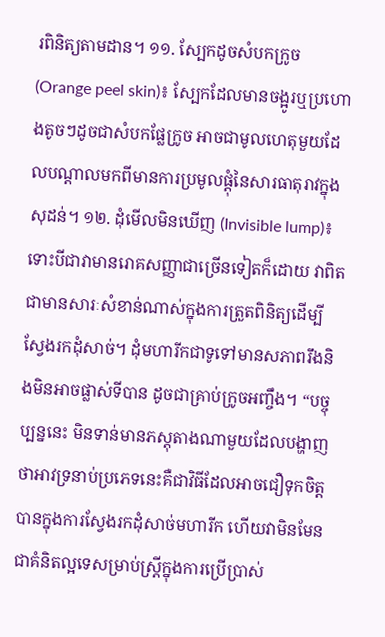រពិនិត្យតាមដាន។ ១១. ស្បែកដូចសំបកក្រូច (Orange peel skin)៖ ស្បែកដែលមានចង្អូរឬប្រហោងតូចៗដូចជាសំបកផ្លែក្រូច អាចជាមូលហេតុមួយដែលបណ្ដាលមកពីមានការប្រមូលផ្ដុំនៃសារធាតុរាវក្នុងសុដន់។ ១២. ដុំមើលមិនឃើញ (Invisible lump)៖ ទោះបីជាវាមានរោគសញ្ញាជាច្រើនទៀតក៏ដោយ វាពិតជាមានសារៈសំខាន់ណាស់ក្នុងការត្រួតពិនិត្យដើម្បីស្វែងរកដុំសាច់។ ដុំមហារីកជាទូទៅមានសភាពរឹងនិងមិនអាចផ្លាស់ទីបាន ដូចជាគ្រាប់ក្រូចអញ្ចឹង។ “បច្ចុប្បន្ននេះ មិនទាន់មានភស្តុតាងណាមួយដែលបង្ហាញថាអាវទ្រនាប់ប្រភេទនេះគឺជាវិធីដែលអាចជឿទុកចិត្តបានក្នុងការស្វែងរកដុំសាច់មហារីក ហើយវាមិនមែនជាគំនិតល្អទេសម្រាប់ស្រ្ដីក្នុងការប្រើប្រាស់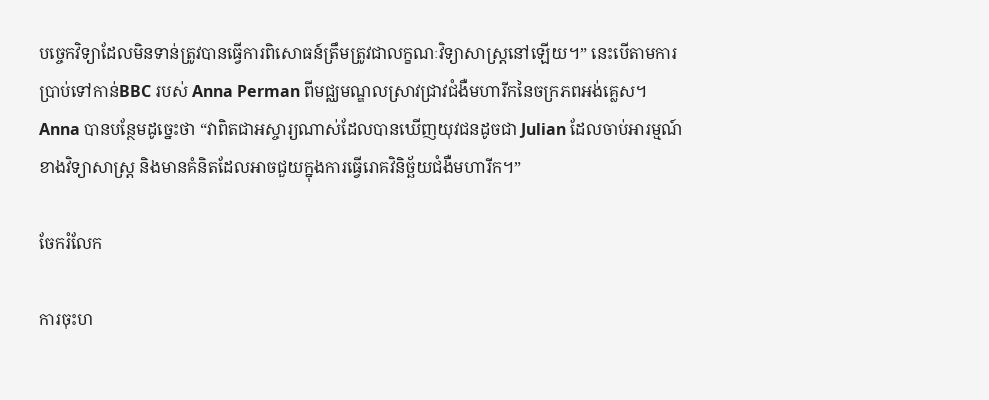បច្ចេកវិទ្យាដែលមិនទាន់ត្រូវបានធ្វើការពិសោធន៍ត្រឹមត្រូវជាលក្ខណៈវិទ្យាសាស្រ្ដនៅឡើយ។” នេះបើតាមការប្រាប់ទៅកាន់BBC របស់ Anna Perman ពីមជ្ឈមណ្ឌលស្រាវជ្រាវជំងឺមហារីកនៃចក្រភពអង់គ្លេស។ Anna បានបន្ថែមដូច្នេះថា “វាពិតជាអស្ចារ្យណាស់ដែលបានឃើញយុវជនដូចជា Julian ដែលចាប់អារម្មណ៍ខាងវិទ្យាសាស្រ្ដ និងមានគំនិតដែលអាចជួយក្នុងការធ្វើរោគវិនិច្ឆ័យជំងឺមហារីក។”

ចែករំលែក

ការចុះហ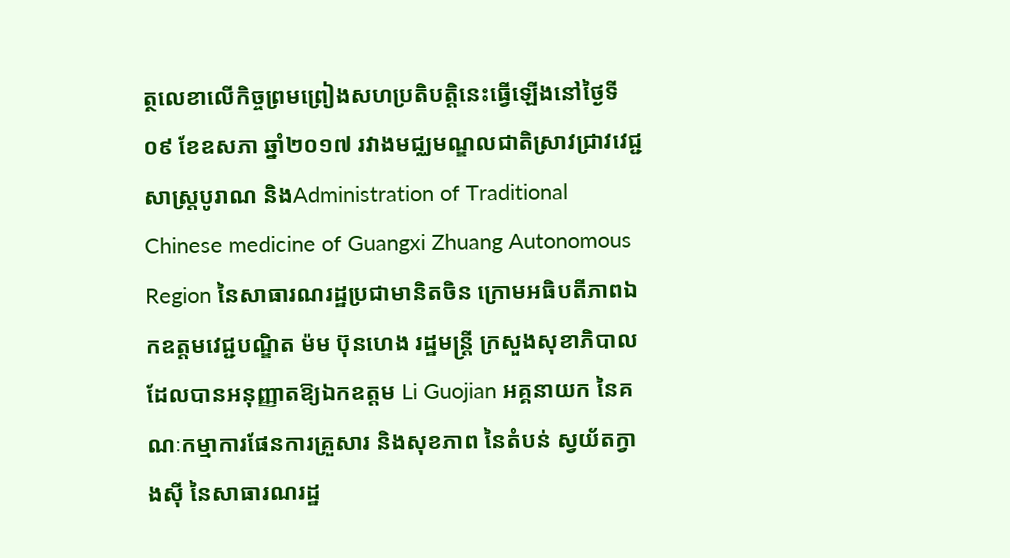ត្ថលេខាលើកិច្ចព្រមព្រៀងសហប្រតិបត្តិនេះធ្វើឡើងនៅថ្ងៃទី០៩ ខែឧសភា ឆ្នាំ២០១៧ រវាងមជ្ឈមណ្ឌលជាតិស្រាវជ្រាវវេជ្ជសាស្ត្របូរាណ និងAdministration of Traditional Chinese medicine of Guangxi Zhuang Autonomous Region នៃសាធារណរដ្ឋប្រជាមានិតចិន ក្រោមអធិបតីភាពឯកឧត្តមវេជ្ជបណ្ឌិត ម៉ម ប៊ុនហេង រដ្ឋមន្រ្តី ក្រសួងសុខាភិបាល ដែលបានអនុញ្ញាតឱ្យឯកឧត្តម Li Guojian អគ្គនាយក នៃគណៈកម្មាការផែនការគ្រួសារ និងសុខភាព នៃតំបន់ ស្វយ័តក្វាងស៊ី នៃសាធារណរដ្ឋ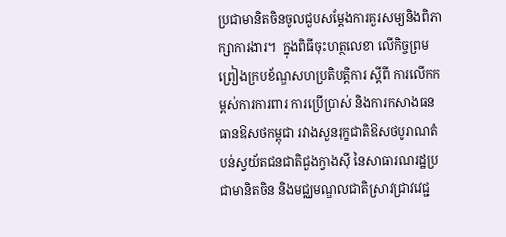ប្រជាមានិតចិនចូលជួបសម្តែងការគួរសម្យនិងពិភាក្សាការងារ។  ក្នុងពិធីចុះហត្ថលេខា លើកិច្ចព្រមព្រៀងក្របខ័ណ្ឌសហប្រតិបត្តិការ ស្តីពី ការលើកកម្ពស់ការការពារ ការប្រើប្រាស់ និងការកសាងធនធានឱសថកម្ពុជា រវាងសួនរុក្ខជាតិឱសថបូរាណតំបន់ស្វយ័តជនជាតិជួងក្វាងស៊ី នៃសាធារណរដ្ឋប្រជាមានិតចិន និងមជ្ឈមណ្ឌលជាតិស្រាវជ្រាវវេជ្ជ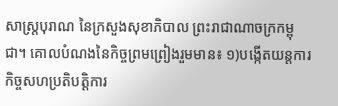សាស្រ្តបុរាណ នៃក្រសួងសុខាភិបាល ព្រះរាជាណាចក្រកម្ពុជា។ គោលបំណងនៃកិច្ចព្រមព្រៀងរួមមាន៖ ១)បង្កើតយន្តការកិច្ចសហប្រតិបត្តិការ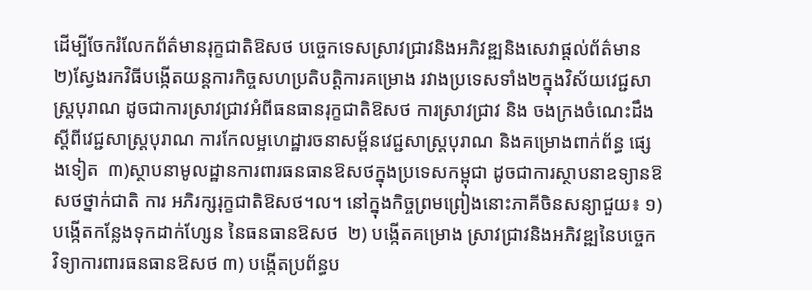ដើម្បីចែករំលែកព័ត៌មានរុក្ខជាតិឱសថ បច្ចេកទេសស្រាវជ្រាវនិងអភិវឌ្ឍនិងសេវាផ្តល់ព័ត៌មាន  ២)ស្វែងរកវិធីបង្កើតយន្តការកិច្ចសហប្រតិបត្តិការគម្រោង រវាងប្រទេសទាំង២ក្នុងវិស័យវេជ្ជសាស្រ្តបុរាណ ដូចជាការស្រាវជ្រាវអំពីធនធានរុក្ខជាតិឱសថ ការស្រាវជ្រាវ និង ចងក្រងចំណេះដឹងស្តីពីវេជ្ជសាស្រ្តបុរាណ ការកែលម្អហេដ្ឋារចនាសម្ព័នវេជ្ជសាស្រ្តបុរាណ និងគម្រោងពាក់ព័ន្ធ ផ្សេងទៀត  ៣)ស្ថាបនាមូលដ្ឋានការពារធនធានឱសថក្នុងប្រទេសកម្ពុជា ដូចជាការស្ថាបនាឧទ្យានឱសថថ្នាក់ជាតិ ការ អភិរក្សរុក្ខជាតិឱសថ។ល។ នៅក្នុងកិច្ចព្រមព្រៀងនោះភាគីចិនសន្យាជួយ៖ ១)បង្កើតកន្លែងទុកដាក់ហ្សែន នៃធនធានឱសថ  ២) បង្កើតគម្រោង ស្រាវជ្រាវនិងអភិវឌ្ឍនៃបច្ចេកវិទ្យាការពារធនធានឱសថ ៣) បង្កើតប្រព័ន្ធប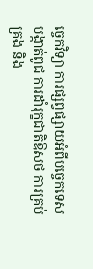ច្ចេកវិទ្យា ការផ្សព្វផ្សាយអំពីបច្ចេកទេស បង្កាត់ពូជ ការដាំរុក្ខជាតិឱសថ ការគ្រប់គ្រង និង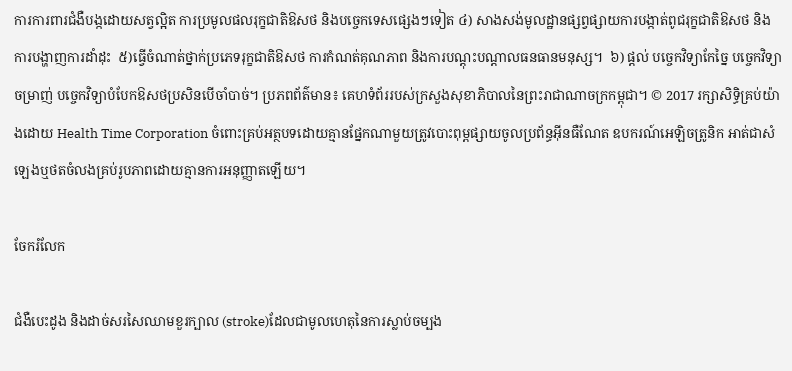ការការពារជំងឺបង្កដោយសត្វល្អិត ការប្រមូលផលរុក្ខជាតិឱសថ និងបច្ចេកទេសផ្សេងៗទៀត ៤) សាងសង់មូលដ្ឋានផ្សព្វផ្សាយការបង្កាត់ពូជរុក្ខជាតិឱសថ និងការបង្ហាញការដាំដុះ  ៥)ធ្វើចំណាត់ថ្នាក់ប្រភេទរុក្ខជាតិឱសថ ការកំណត់គុណភាព និងការបណ្តុះបណ្តាលធនធានមនុស្ស។  ៦) ផ្តល់ បច្ចេកវិទ្យាកែច្នៃ បច្ចេកវិទ្យាចម្រាញ់ បច្ចេកវិទ្យាបំបែកឱសថប្រសិនបើចាំបាច់។ ប្រភពព័ត៌មាន៖ គេហទំព័ររបស់ក្រសួងសុខាភិបាលនៃព្រះរាជាណាចក្រកម្ពុជា។ © 2017 រក្សាសិទ្ធិគ្រប់យ៉ាងដោយ Health Time Corporation ចំពោះគ្រប់អត្ថបទដោយគ្មានផ្នែកណាមួយត្រូវបោះពុម្ពផ្សាយចូលប្រព័ន្ធអ៊ីនធឺណែត ឧបករណ៍អេឡិចត្រូនិក អាត់ជាសំឡេងឬថតចំលងគ្រប់រូបភាពដោយគ្មានការអនុញ្ញាតឡើយ។

ចែករំលែក

ជំងឺបេះដូង និងដាច់សរសៃឈាមខួរក្បាល (stroke)ដែលជាមូលហេតុនៃការស្លាប់ចម្បង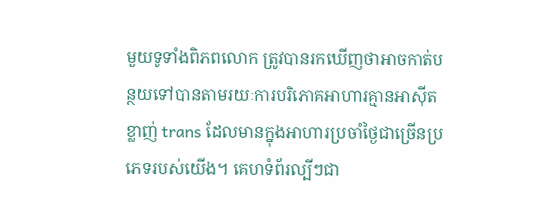មួយទូទាំងពិភពលោក ត្រូវបានរកឃើញថាអាចកាត់បន្ថយទៅបានតាមរយៈការបរិភោគអាហារគ្មានអាស៊ីតខ្លាញ់ trans ដែលមានក្នុងអាហារប្រចាំថ្ងៃជាច្រើនប្រភេទរបស់យើង។ គេហទំព័រល្បីៗជា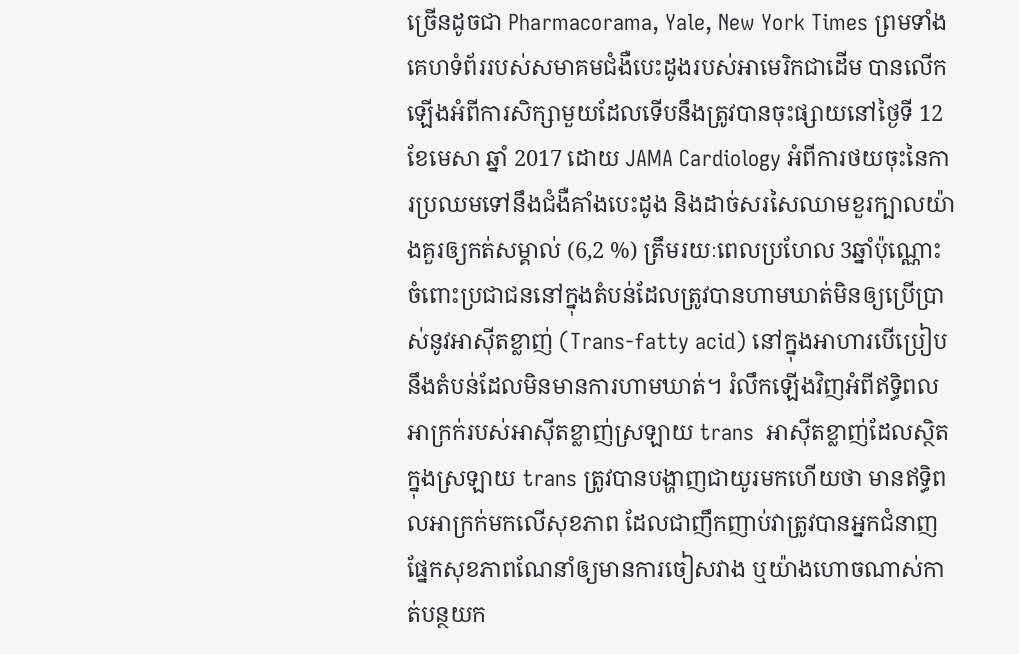ច្រើនដូចជា Pharmacorama, Yale, New York Times ព្រមទាំងគេហទំព័ររបស់សមាគមជំងឺបេះដូងរបស់អាមេរិកជាដើម បានលើកឡើងអំពីការសិក្សាមួយដែលទើបនឹងត្រូវបានចុះផ្សាយនៅថ្ងៃទី 12 ខែមេសា ឆ្នាំ 2017 ដោយ JAMA Cardiology អំពីការថយចុះនៃការប្រឈមទៅនឹងជំងឺគាំងបេះដូង និងដាច់សរសៃឈាមខួរក្បាលយ៉ាងគួរឲ្យកត់សម្គាល់ (6,2 %) ត្រឹមរយៈពេលប្រហែល 3ឆ្នាំប៉ុណ្ណោះ ចំពោះប្រជាជននៅក្នុងតំបន់ដែលត្រូវបានហាមឃាត់មិនឲ្យប្រើប្រាស់នូវអាស៊ីតខ្លាញ់ (Trans-fatty acid) នៅក្នុងអាហារបើប្រៀបនឹងតំបន់ដែលមិនមានការហាមឃាត់។ រំលឹកឡើងវិញអំពីឥទ្ធិពលអាក្រក់របស់អាស៊ីតខ្លាញ់ស្រឡាយ trans  អាស៊ីតខ្លាញ់ដែលស្ថិតក្នុងស្រឡាយ trans ត្រូវបានបង្ហាញជាយូរមកហើយថា មានឥទ្ធិពលអាក្រក់មកលើសុខភាព ដែលជាញឹកញាប់វាត្រូវបានអ្នកជំនាញផ្នែកសុខភាពណែនាំឲ្យមានការចៀសវាង ឬយ៉ាងហោចណាស់កាត់បន្ថយក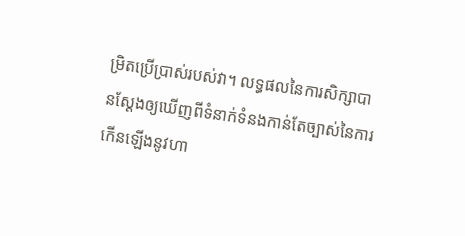ម្រិតប្រើប្រាស់របស់វា។ លទ្ធផលនៃការសិក្សាបានស្តែងឲ្យឃើញពីទំនាក់ទំនងកាន់តែច្បាស់នៃការកើនឡើងនូវហា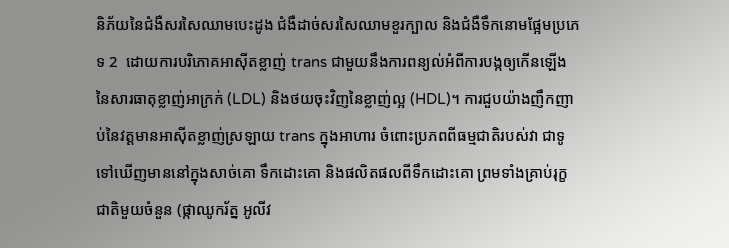និភ័យនៃជំងឺសរសៃឈាមបេះដូង ជំងឺដាច់សរសៃឈាមខួរក្បាល និងជំងឺទឹកនោមផ្អែមប្រភេទ 2  ដោយការបរិភោគអាស៊ីតខ្លាញ់ trans ជាមួយនឹងការពន្យល់អំពីការបង្កឲ្យកើនឡើងនៃសារធាតុខ្លាញ់អាក្រក់ (LDL) និងថយចុះវិញនៃខ្លាញ់ល្អ (HDL)។ ការជួបយ៉ាងញឹកញាប់នៃវត្តមានអាស៊ីតខ្លាញ់ស្រឡាយ trans ក្នុងអាហារ ចំពោះប្រភពពីធម្មជាតិរបស់វា ជាទូទៅឃើញមាននៅក្នុងសាច់គោ ទឹកដោះគោ និងផលិតផលពីទឹកដោះគោ ព្រមទាំងគ្រាប់រុក្ខជាតិមួយចំនួន (ផ្កាឈូករ័ត្ន អូលីវ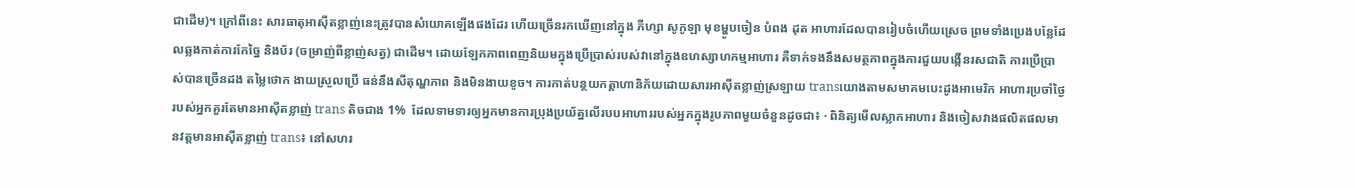ជាដើម)។ ក្រៅពីនេះ សារធាតុអាស៊ីតខ្លាញ់នេះត្រូវបានសំយោគឡើងផងដែរ ហើយច្រើនរកឃើញនៅក្នុង ភីហ្សា សូកូឡា មុខម្ហូបចៀន បំពង ដុត អាហារដែលបានរៀបចំហើយស្រេច ព្រមទាំងប្រេងបន្លែដែលឆ្លងកាត់ការកែច្នៃ និងប័រ (ចម្រាញ់ពីខ្លាញ់សត្វ) ជាដើម។ ដោយឡែកភាពពេញនិយមក្នុងប្រើប្រាស់របស់វានៅក្នុងឧហស្សាហកម្មអាហារ គឺទាក់ទងនឹងសមត្ថភាពក្នុងការជួយបង្កើនរសជាតិ ការប្រើប្រាស់បានច្រើនដង តម្លៃថោក ងាយស្រួលប្រើ ធន់នឹងសីតុណ្ហភាព និងមិនងាយខូច។ ការកាត់បន្ថយកត្តាហានិភ័យដោយសារអាស៊ីតខ្លាញ់ស្រឡាយ transយោងតាមសមាគមបេះដូងអាមេរិក អាហារប្រចាំថ្ងៃរបស់អ្នកគួរតែមានអាស៊ីតខ្លាញ់ trans តិចជាង 1%  ដែលទាមទារឲ្យអ្នកមានការប្រុងប្រយ័ត្នលើរបបអាហាររបស់អ្នកក្នុងរូបភាពមួយចំនួនដូចជា៖ · ពិនិត្យមើលស្លាកអាហារ និងចៀសវាងផលិតផលមានវត្តមានអាស៊ីតខ្លាញ់ trans៖ នៅសហរ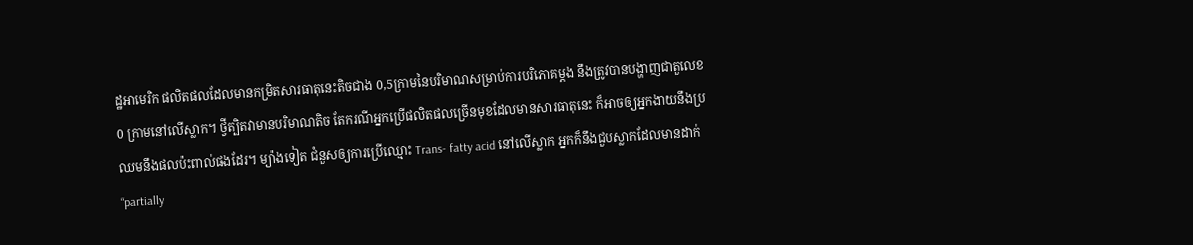ដ្ឋអាមេរិក ផលិតផលដែលមានកម្រិតសារធាតុនេះតិចជាង 0,5ក្រាមនៃបរិមាណសម្រាប់ការបរិភោគម្តង នឹងត្រូវបានបង្ហាញជាតួលេខ 0 ក្រាមនៅលើស្លាក។ ថ្វីត្បិតវាមានបរិមាណតិច តែករណីអ្នកប្រើផលិតផលច្រើនមុខដែលមានសារធាតុនេះ ក៏អាចឲ្យអ្នកងាយនឹងប្រឈមនឹងផលប៉ះពាល់ផងដែរ។ ម្យ៉ាងទៀត ជំនួសឲ្យការប្រើឈ្មោះ Trans- fatty acid នៅលើស្លាក អ្នកក៏នឹងជួបស្លាកដែលមានដាក់ “partially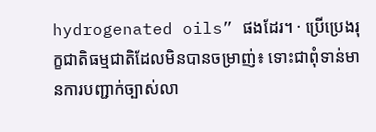hydrogenated oils” ផងដែរ។ · ប្រើប្រេងរុក្ខជាតិធម្មជាតិដែលមិនបានចម្រាញ់៖ ទោះជាពុំទាន់មានការបញ្ជាក់ច្បាស់លា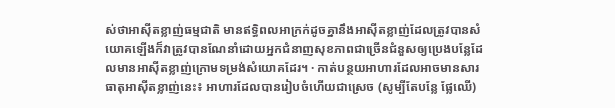ស់ថាអាស៊ីតខ្លាញ់ធម្មជាតិ មានឥទ្ធិពលអាក្រក់ដូចគ្នានឹងអាស៊ីតខ្លាញ់ដែលត្រូវបានសំយោគឡើងក៏វាត្រូវបានណែនាំដោយអ្នកជំនាញសុខភាពជាច្រើនជំនួសឲ្យប្រេងបន្លែដែលមានអាស៊ីតខ្លាញ់ក្រោមទម្រង់សំយោគដែរ។ · កាត់បន្ថយអាហារដែលអាចមានសារធាតុអាស៊ីតខ្លាញ់នេះ៖ អាហារដែលបានរៀបចំហើយជាស្រេច (សូម្បីតែបន្លែ ផ្លែឈើ)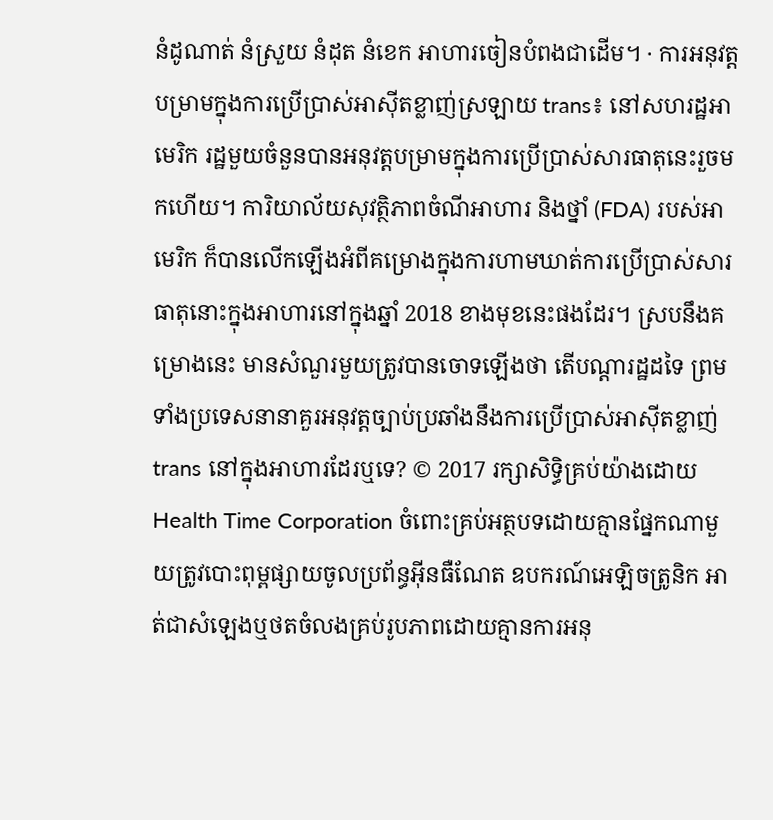នំដូណាត់ នំស្រួយ នំដុត នំខេក អាហារចៀនបំពងជាដើម។ · ការអនុវត្តបម្រាមក្នុងការប្រើប្រាស់អាស៊ីតខ្លាញ់ស្រឡាយ trans៖ នៅសហរដ្ឋអាមេរិក រដ្ឋមួយចំនួនបានអនុវត្តបម្រាមក្នុងការប្រើប្រាស់សារធាតុនេះរួចមកហើយ។ ការិយាល័យសុវត្ថិភាពចំណីអាហារ និងថ្នាំ (FDA) របស់អាមេរិក ក៏បានលើកឡើងអំពីគម្រោងក្នុងការហាមឃាត់ការប្រើប្រាស់សារធាតុនោះក្នុងអាហារនៅក្នុងឆ្នាំ 2018 ខាងមុខនេះផងដែរ។ ស្របនឹងគម្រោងនេះ មានសំណួរមួយត្រូវបានចោទឡើងថា តើបណ្តារដ្ឋដទៃ ព្រមទាំងប្រទេសនានាគួរអនុវត្តច្បាប់ប្រឆាំងនឹងការប្រើប្រាស់អាស៊ីតខ្លាញ់ trans នៅក្នុងអាហារដែរឬទេ? © 2017 រក្សាសិទ្ធិគ្រប់យ៉ាងដោយ Health Time Corporation ចំពោះគ្រប់អត្ថបទដោយគ្មានផ្នែកណាមួយត្រូវបោះពុម្ពផ្សាយចូលប្រព័ន្ធអ៊ីនធឺណែត ឧបករណ៍អេឡិចត្រូនិក អាត់ជាសំឡេងឬថតចំលងគ្រប់រូបភាពដោយគ្មានការអនុ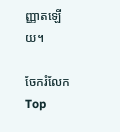ញ្ញាតឡើយ។

ចែករំលែក
Top